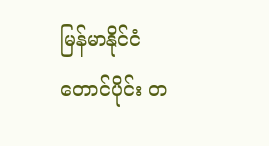မြန်မာနိုင်ငံတောင်ပိုင်း တ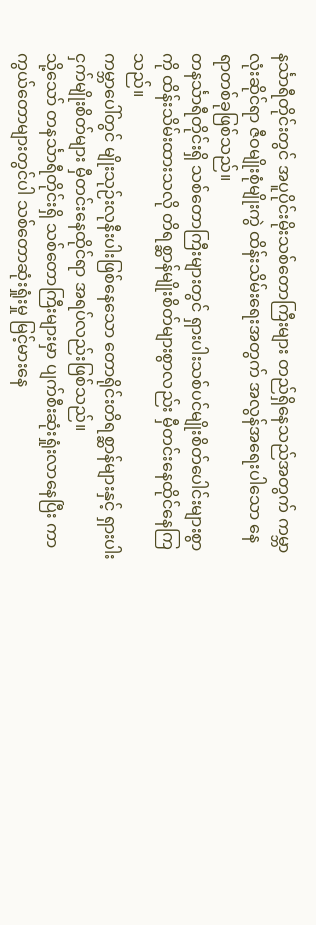နင်္သာရီတိုင်းတွင် အပူပိုင်းမိုးသစ်တောကြီးများ တည်ရှိနေသည်အတွက် ကမ္ဘာလုံးဆိုင်ရာ ဇီဝမျိုးစုံမျိုးကွဲ ထိန်းသိမ်းရေးအတွက် အလွန်အရေးပါသော နေရာတစ်ခုဖြစ်သည်။
တနင်္သာရီတိုင်းရှိ သစ်တောကြီးများတွင် ရှားပါးသစ်ပင်မျိုးစိတ်ပေါင်းများစွာကို ထိန်းသိမ်းထားသလို တိရစ္ဆာန်မျိုးစိတ်များစွာလည်း မှီတင်းနေထိုင်နေကြသည်။
ကမ္ဘာပေါ်တွင် မျိုးသုဉ်းလုနီးပါးဖြစ်နေသော တောရိုင်းတိရစ္ဆာန်များနှင့် ရှားပါးငှက်မျိုးစိတ်များ မှီတင်းနေထိုင်ရာ အရပ်လည်းဖြစ်သည်။
သို့သော် တနင်္သာရီတိုင်းရှိ သစ်တောကြီးများမှာ ပျက်စီးဆုံးရှုံးလာနေပြီး ကာကွယ်တောများတွင်ပါ သစ်တောဆုံးရှုံးမှု မြင့်မားနေ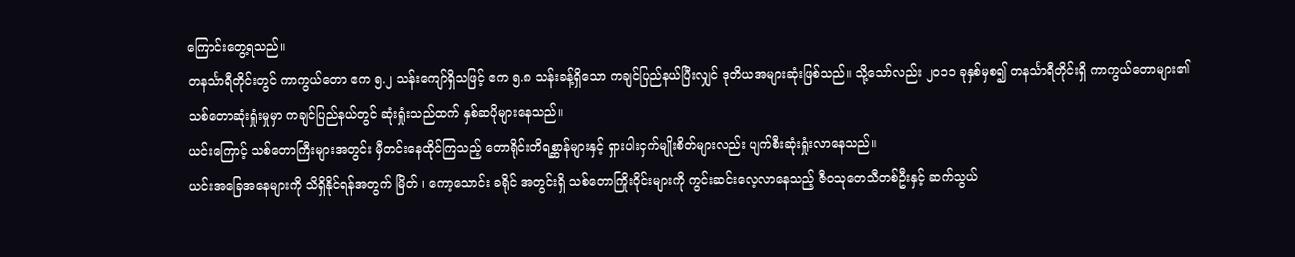ကြောင်းတွေ့ရသည်။
တနင်္သာရီတိုင်းတွင် ကာကွယ်တော ဧက ၅.၂ သန်းကျော်ရှိသဖြင့် ဧက ၅.၈ သန်းခန့်ရှိသော ကချင်ပြည်နယ်ပြီးလျှင် ဒုတိယအများဆုံးဖြစ်သည်။ သို့သော်လည်း ၂၀၁၁ ခုနှစ်မှစ၍ တနင်္သာရီတိုင်းရှိ ကာကွယ်တောများ၏ သစ်တောဆုံးရှုံးမှုမှာ ကချင်ပြည်နယ်တွင် ဆုံးရှုံးသည်ထက် နှစ်ဆပိုများနေသည်။
ယင်းကြောင့် သစ်တောကြီးများအတွင်း မှီတင်းနေထိုင်ကြသည့် တောရိုင်းတိရစ္ဆာန်များနှင့် ရှားပါးငှက်မျိုးစိတ်များလည်း ပျက်စီးဆုံးရှုံးလာနေသည်။
ယင်းအခြေအနေများကို သိရှိနိုင်ရန်အတွက် မြိတ် ၊ ကော့သောင်း ခရိုင် အတွင်းရှိ သစ်တောကြိုးဝိုင်းများကို ကွင်းဆင်းလေ့လာနေသည့် ဇီဝသုတေသီတစ်ဦးနှင့် ဆက်သွယ်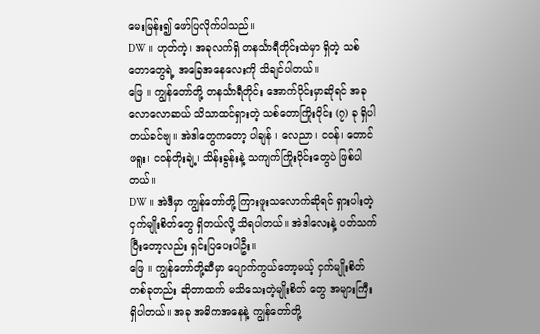မေးမြန်း၍ ဖော်ပြလိုက်ပါသည်။
DW ။ ဟုတ်ကဲ့၊ အခုလက်ရှိ တနင်္သာရီတိုင်းထဲမှာ ရှိတဲ့ သစ်တောတွေရဲ့ အခြေအနေလေးကို သိချင်ပါတယ်။
ဖြေ ။ ကျွန်တော်တို့ တနင်္သာရီတိုင်း အောက်ပိုင်းမှာဆိုရင် အခုလောလောဆယ် သိသာထင်ရှားတဲ့ သစ်တောကြိုးဝိုင်း (၇) ခု ရှိပါတယ်ခင်ဗျ။ အဲဒါတွေကတော့ ပါချန် ၊ လေညာ၊ ငဝန်၊ တောင်ဖရူး၊ ငဝန်တိုးချဲ့၊ သိန်းခွန်းနဲ့ သကျက်ကြိုးဝိုင်းတွေပဲ ဖြစ်ပါတယ်။
DW ။ အဲဒီမှာ ကျွန်တော်တို့ ကြားဖူးသလောက်ဆိုရင် ရှားပါးတဲ့ ငှက်မျိုးစိတ်တွေ ရှိတယ်လို့ သိရပါတယ်။ အဲဒါလေးနဲ့ ပတ်သက်ပြီးတော့လည်း ရှင်းပြပေးပါဦး။
ဖြေ ။ ကျွန်တော်တို့ဆီမှာ ပျောက်ကွယ်တော့မယ့် ငှက်မျိုးစိတ်တစ်ခုတည်း ဆိုတာထက် မသိသေးတဲ့မျိုးစိတ် တွေ အများကြီး ရှိပါတယ်။ အခု အဓိကအနေနဲ့ ကျွန်တော်တို့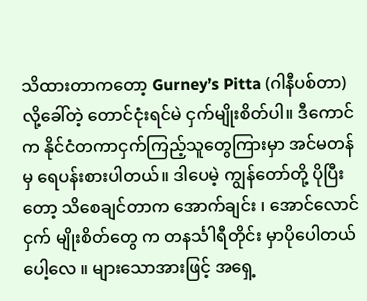သိထားတာကတော့ Gurney’s Pitta (ဂါနီပစ်တာ) လို့ခေါ်တဲ့ တောင်ငုံးရင်မဲ ငှက်မျိုးစိတ်ပါ။ ဒီကောင်က နိုင်ငံတကာငှက်ကြည့်သူတွေကြားမှာ အင်မတန်မှ ရေပန်းစားပါတယ်။ ဒါပေမဲ့ ကျွန်တော်တို့ ပိုပြီးတော့ သိစေချင်တာက အောက်ချင်း ၊ အောင်လောင် ငှက် မျိုးစိတ်တွေ က တနင်္သါရီတိုင်း မှာပိုပေါတယ်ပေါ့လေ ။ များသောအားဖြင့် အရှေ့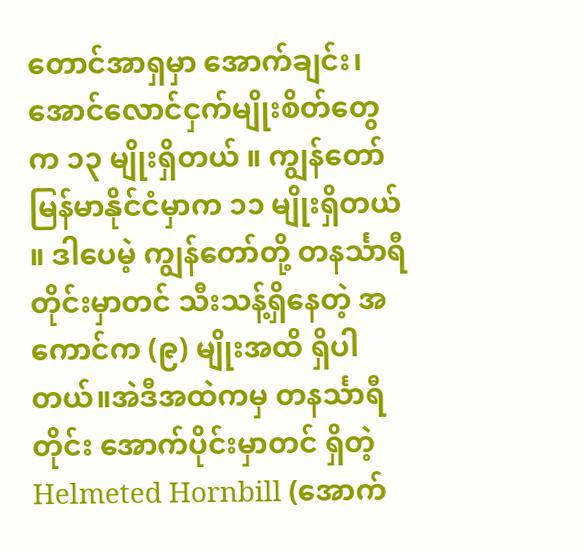တောင်အာရှမှာ အောက်ချင်း၊အောင်လောင်ငှက်မျိုးစိတ်တွေက ၁၃ မျိုးရှိတယ် ။ ကျွန်တော်မြန်မာနိုင်ငံမှာက ၁၁ မျိုးရှိတယ် ။ ဒါပေမဲ့ ကျွန်တော်တို့ တနင်္သာရီတိုင်းမှာတင် သီးသန့်ရှိနေတဲ့ အကောင်က (၉) မျိုးအထိ ရှိပါတယ်။အဲဒီအထဲကမှ တနင်္သာရီတိုင်း အောက်ပိုင်းမှာတင် ရှိတဲ့ Helmeted Hornbill (အောက်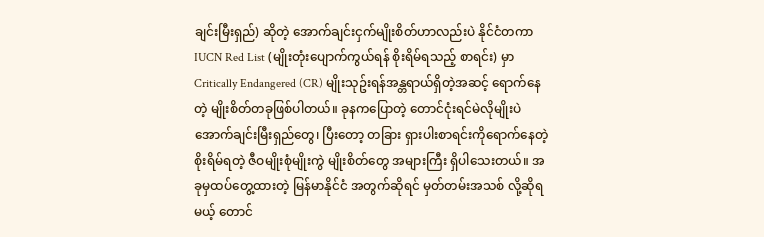ချင်းမြီးရှည်) ဆိုတဲ့ အောက်ချင်းငှက်မျိုးစိတ်ဟာလည်းပဲ နိုင်ငံတကာ IUCN Red List (မျိုးတုံးပျောက်ကွယ်ရန် စိုးရိမ်ရသည့် စာရင်း) မှာ Critically Endangered (CR) မျိုးသုဥ်းရန်အန္တရာယ်ရှိတဲ့အဆင့် ရောက်နေတဲ့ မျိုးစိတ်တခုဖြစ်ပါတယ်။ ခုနကပြောတဲ့ တောင်ငုံးရင်မဲလိုမျိုးပဲ အောက်ချင်းမြီးရှည်တွေ၊ ပြီးတော့ တခြား ရှားပါးစာရင်းကိုရောက်နေတဲ့ စိုးရိမ်ရတဲ့ ဇီဝမျိုးစုံမျိုးကွဲ မျိုးစိတ်တွေ အများကြီး ရှိပါသေးတယ်။ အခုမှထပ်တွေ့ထားတဲ့ မြန်မာနိုင်ငံ အတွက်ဆိုရင် မှတ်တမ်းအသစ် လို့ဆိုရမယ့် တောင်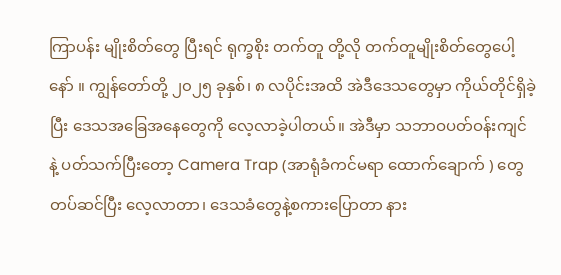ကြာပန်း မျိုးစိတ်တွေ ပြီးရင် ရုက္ခစိုး တက်တူ တို့လို တက်တူမျိုးစိတ်တွေပေါ့နော် ။ ကျွန်တော်တို့ ၂၀၂၅ ခုနှစ်၊ ၈ လပိုင်းအထိ အဲဒီဒေသတွေမှာ ကိုယ်တိုင်ရှိခဲ့ပြီး ဒေသအခြေအနေတွေကို လေ့လာခဲ့ပါတယ်။ အဲဒီမှာ သဘာဝပတ်ဝန်းကျင် နဲ့ ပတ်သက်ပြီးတော့ Camera Trap (အာရုံခံကင်မရာ ထောက်ချောက် ) တွေ တပ်ဆင်ပြီး လေ့လာတာ၊ ဒေသခံတွေနဲ့စကားပြောတာ နား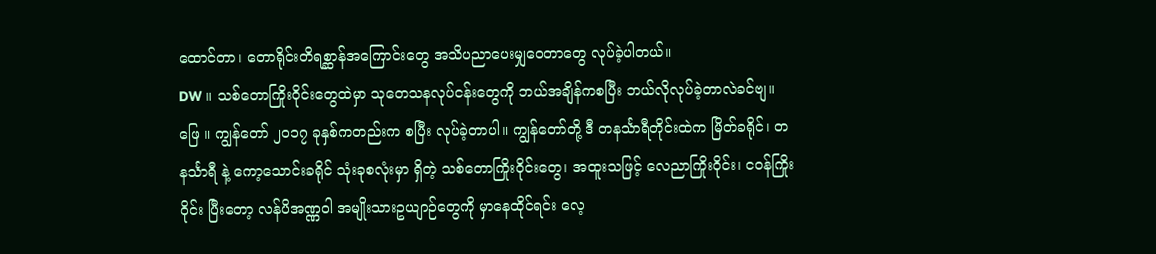ထောင်တာ၊ တောရိုင်းတိရစ္ဆာန်အကြောင်းတွေ အသိပညာပေးမျှဝေတာတွေ လုပ်ခဲ့ပါတယ်။
DW ။ သစ်တောကြိုးဝိုင်းတွေထဲမှာ သုတေသနလုပ်ငန်းတွေကို ဘယ်အချိန်ကစပြီး ဘယ်လိုလုပ်ခဲ့တာလဲခင်ဗျ။
ဖြေ ။ ကျွန်တော် ၂၀၁၇ ခုနှစ်ကတည်းက စပြီး လုပ်ခဲ့တာပါ။ ကျွန်တော်တို့ ဒီ တနင်္သာရီတိုင်းထဲက မြိတ်ခရိုင်၊ တနင်္သာရီ နဲ့ ကော့သောင်းခရိုင် သုံးခုစလုံးမှာ ရှိတဲ့ သစ်တောကြိုးဝိုင်းတွေ၊ အထူးသဖြင့် လေညာကြိုးဝိုင်း၊ ငဝန်ကြိုးဝိုင်း ပြီးတော့ လန်ပိအဏ္ဏဝါ အမျိုးသားဥယျာဉ်တွေကို မှာနေထိုင်ရင်း လေ့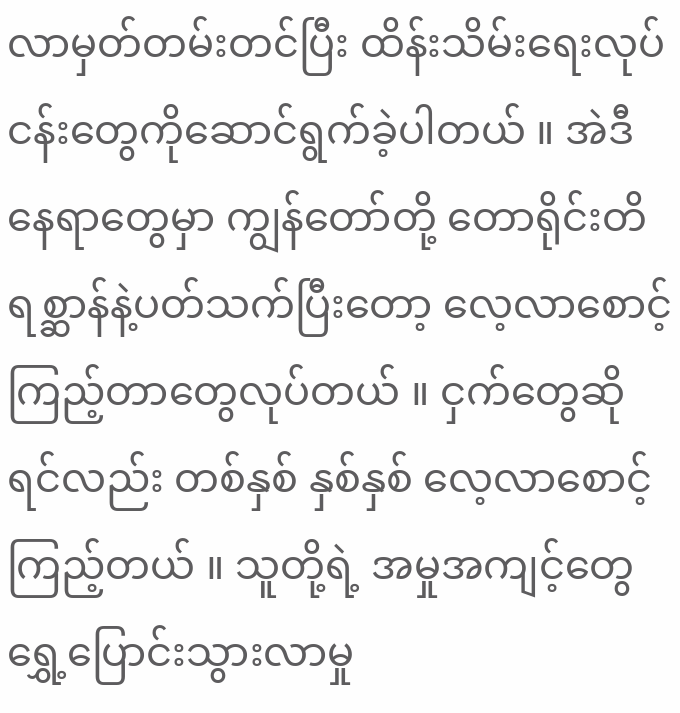လာမှတ်တမ်းတင်ပြီး ထိန်းသိမ်းရေးလုပ်ငန်းတွေကိုဆောင်ရွက်ခဲ့ပါတယ် ။ အဲဒီနေရာတွေမှာ ကျွန်တော်တို့ တောရိုင်းတိရစ္ဆာန်နဲ့ပတ်သက်ပြီးတော့ လေ့လာစောင့်ကြည့်တာတွေလုပ်တယ် ။ ငှက်တွေဆိုရင်လည်း တစ်နှစ် နှစ်နှစ် လေ့လာစောင့်ကြည့်တယ် ။ သူတို့ရဲ့ အမှုအကျင့်တွေ ရွှေ့ပြောင်းသွားလာမှု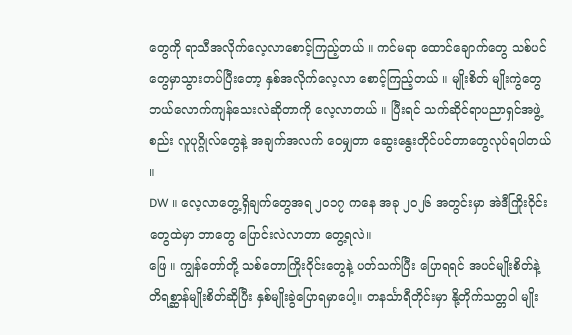တွေကို ရာသီအလိုက်လေ့လာစောင့်ကြည့်တယ် ။ ကင်မရာ ထောင်ချောက်တွေ သစ်ပင်တွေမှာသွားတပ်ပြီးတော့ နှစ်အလိုက်လေ့လာ စောင့်ကြည့်တယ် ။ မျိုးစိတ် မျိုးကွဲတွေဘယ်လောက်ကျန်သေးလဲဆိုတာကို လေ့လာတယ် ။ ပြီးရင် သက်ဆိုင်ရာပညာရှင်အဖွဲ့စည်း လူပုဂ္ဂိုလ်တွေနဲ့ အချက်အလက် ဝေမျှတာ ဆွေးနွေးတိုင်ပင်တာတွေလုပ်ရပါတယ် ။
DW ။ လေ့လာတွေ့ရှိချက်တွေအရ ၂၀၁၇ ကနေ အခု ၂၀၂၆ အတွင်းမှာ အဲဒီကြိုးဝိုင်းတွေထဲမှာ ဘာတွေ ပြောင်းလဲလာတာ တွေ့ရလဲ။
ဖြေ ။ ကျွန်တော်တို့ သစ်တောကြိုးဝိုင်းတွေနဲ့ ပတ်သက်ပြီး ပြောရရင် အပင်မျိုးစိတ်နဲ့ တိရစ္ဆာန်မျိုးစိတ်ဆိုပြီး နှစ်မျိုးခွဲပြောရမှာပေါ့။ တနင်္သာရီတိုင်းမှာ နို့တိုက်သတ္တဝါ မျိုး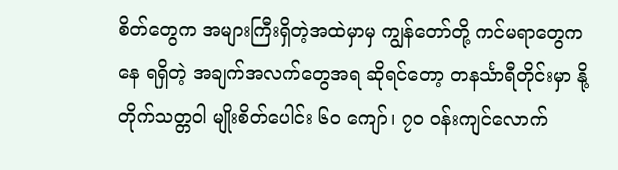စိတ်တွေက အများကြီးရှိတဲ့အထဲမှာမှ ကျွန်တော်တို့ ကင်မရာတွေကနေ ရရှိတဲ့ အချက်အလက်တွေအရ ဆိုရင်တော့ တနင်္သာရီတိုင်းမှာ နို့တိုက်သတ္တဝါ မျိုးစိတ်ပေါင်း ၆၀ ကျော်၊ ၇၀ ဝန်းကျင်လောက်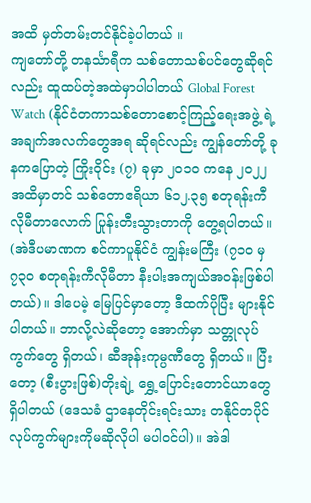အထိ မှတ်တမ်းတင်နိုင်ခဲ့ပါတယ် ။
ကျတော်တို့ တနင်္သာရီက သစ်တောသစ်ပင်တွေဆိုရင်လည်း ထူထပ်တဲ့အထဲမှာပါပါတယ် Global Forest Watch (နိုင်ငံတကာသစ်တောစောင့်ကြည့်ရေးအဖွဲ့ ရဲ့ အချက်အလက်တွေအရ ဆိုရင်လည်း ကျွန်တော်တို့ ခုနကပြောတဲ့ ကြိုးဝိုင်း (၇) ခုမှာ ၂၀၁၀ ကနေ ၂၀၂၂ အထိမှာတင် သစ်တောဧရိယာ ၆၁၂.၃၅ စတုရန်းကီလိုမီတာလောက် ပြုန်းတီးသွားတာကို တွေ့ရပါတယ်။ (အဲဒီပမာဏက စင်ကာပူနိုင်ငံ ကျွန်းမကြီး (၇၁၀ မှ ၇၃၀ စတုရန်းကီလိုမီတာ နီးပါးအကျယ်အဝန်းဖြစ်ပါတယ်)။ ဒါပေမဲ့ မြေပြင်မှာတော့ ဒီထက်ပိုပြီး များနိုင်ပါတယ်။ ဘာလို့လဲဆိုတော့ အောက်မှာ သတ္တုလုပ်ကွက်တွေ ရှိတယ်၊ ဆီအုန်းကုမ္ပဏီတွေ ရှိတယ်။ ပြီးတော့ (စီးပွားဖြစ်)တိုးချဲ့ ရွှေ့ပြောင်းတောင်ယာတွေ ရှိပါတယ် (ဒေသခံ ဌာနေတိုင်းရင်းသား တနိုင်တပိုင်လုပ်ကွက်များကိုမဆိုလိုပါ မပါဝင်ပါ)။ အဲဒါ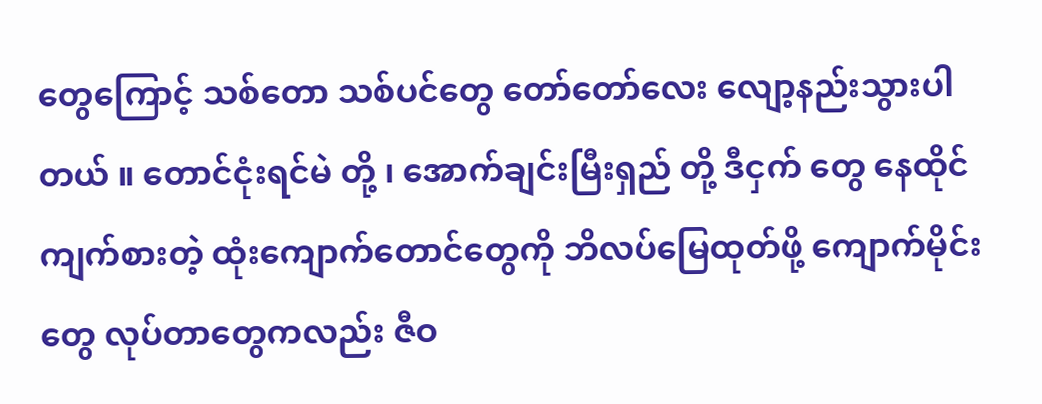တွေကြောင့် သစ်တော သစ်ပင်တွေ တော်တော်လေး လျော့နည်းသွားပါတယ် ။ တောင်ငုံးရင်မဲ တို့ ၊ အောက်ချင်းမြီးရှည် တို့ ဒီငှက် တွေ နေထိုင်ကျက်စားတဲ့ ထုံးကျောက်တောင်တွေကို ဘိလပ်မြေထုတ်ဖို့ ကျောက်မိုင်းတွေ လုပ်တာတွေကလည်း ဇီဝ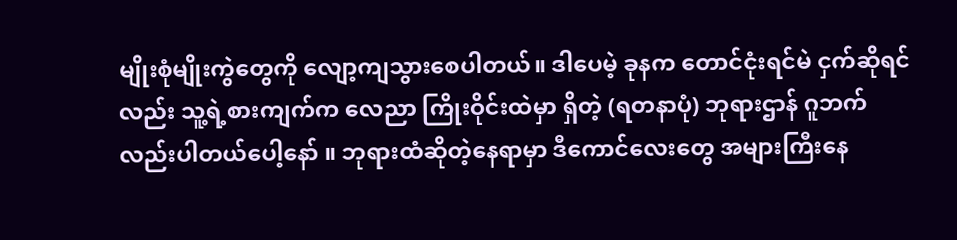မျိုးစုံမျိုးကွဲတွေကို လျော့ကျသွားစေပါတယ်။ ဒါပေမဲ့ ခုနက တောင်ငုံးရင်မဲ ငှက်ဆိုရင်လည်း သူ့ရဲ့စားကျက်က လေညာ ကြိုးဝိုင်းထဲမှာ ရှိတဲ့ (ရတနာပုံ) ဘုရားဌာန် ဂူဘက်လည်းပါတယ်ပေါ့နော် ။ ဘုရားထံဆိုတဲ့နေရာမှာ ဒီကောင်လေးတွေ အများကြီးနေ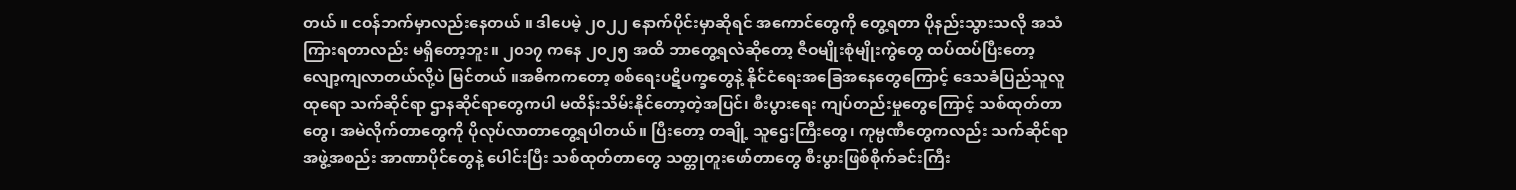တယ် ။ ငဝန်ဘက်မှာလည်းနေတယ် ။ ဒါပေမဲ့ ၂၀၂၂ နောက်ပိုင်းမှာဆိုရင် အကောင်တွေကို တွေ့ရတာ ပိုနည်းသွားသလို အသံကြားရတာလည်း မရှိတော့ဘူး။ ၂၀၁၇ ကနေ ၂၀၂၅ အထိ ဘာတွေ့ရလဲဆိုတော့ ဇီဝမျိုးစုံမျိုးကွဲတွေ ထပ်ထပ်ပြီးတော့ လျော့ကျလာတယ်လို့ပဲ မြင်တယ် ။အဓိကကတော့ စစ်ရေးပဋိပက္ခတွေနဲ့ နိုင်ငံရေးအခြေအနေတွေကြောင့် ဒေသခံပြည်သူလူထုရော သက်ဆိုင်ရာ ဌာနဆိုင်ရာတွေကပါ မထိန်းသိမ်းနိုင်တော့တဲ့အပြင်၊ စီးပွားရေး ကျပ်တည်းမှုတွေကြောင့် သစ်ထုတ်တာတွေ၊ အမဲလိုက်တာတွေကို ပိုလုပ်လာတာတွေ့ရပါတယ်။ ပြီးတော့ တချို့ သူဌေးကြီးတွေ၊ ကုမ္ပဏီတွေကလည်း သက်ဆိုင်ရာ အဖွဲ့အစည်း အာဏာပိုင်တွေနဲ့ ပေါင်းပြီး သစ်ထုတ်တာတွေ သတ္တုတူးဖော်တာတွေ စီးပွားဖြစ်စိုက်ခင်းကြီး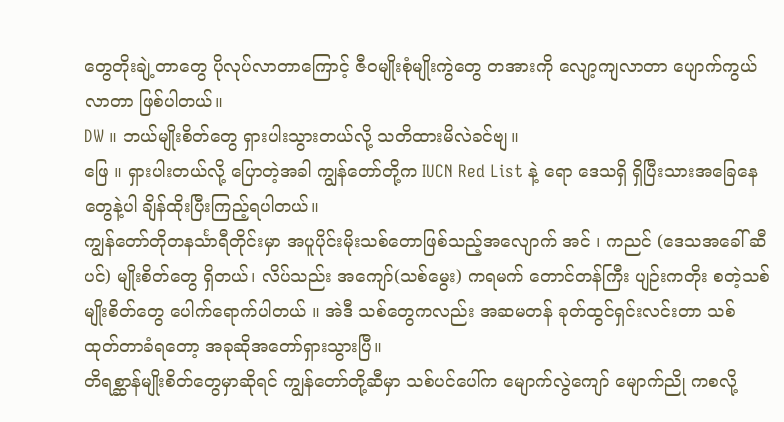တွေတိုးချဲ့တာတွေ ပိုလုပ်လာတာကြောင့် ဇီဝမျိုးစုံမျိုးကွဲတွေ တအားကို လျော့ကျလာတာ ပျောက်ကွယ်လာတာ ဖြစ်ပါတယ်။
DW ။ ဘယ်မျိုးစိတ်တွေ ရှားပါးသွားတယ်လို့ သတိထားမိလဲခင်ဗျ။
ဖြေ ။ ရှားပါးတယ်လို့ ပြောတဲ့အခါ ကျွန်တော်တို့က IUCN Red List နဲ့ ရော ဒေသရှိ ရှိပြီးသားအခြေနေတွေနဲ့ပါ ချိန်ထိုးပြီးကြည့်ရပါတယ်။
ကျွန်တော်တိုတနင်္သာရီတိုင်းမှာ အပူပိုင်းမိုးသစ်တောဖြစ်သည့်အလျောက် အင် ၊ ကညင် (ဒေသအခေါ် ဆီပင်) မျိုးစိတ်တွေ ရှိတယ်၊ လိပ်သည်း အကျော်(သစ်မွေး) ကရမက် တောင်တန်ကြီး ပျဉ်းကတိုး စတဲ့သစ်မျိုးစိတ်တွေ ပေါက်ရောက်ပါတယ် ။ အဲဒီ သစ်တွေကလည်း အဆမတန် ခုတ်ထွင်ရှင်းလင်းတာ သစ်ထုတ်တာခံရတော့ အခုဆိုအတော်ရှားသွားပြီ။
တိရစ္ဆာန်မျိုးစိတ်တွေမှာဆိုရင် ကျွန်တော်တို့ဆီမှာ သစ်ပင်ပေါ်က မျောက်လွဲကျော် မျောက်ညို ကစလို့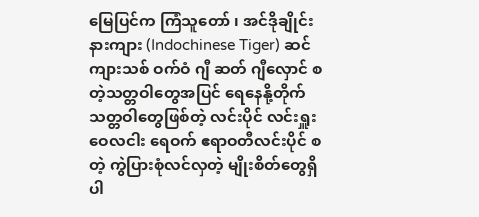မြေပြင်က ကြံသူတော် ၊ အင်ဒိုချိုင်းနားကျား (Indochinese Tiger) ဆင် ကျားသစ် ဝက်ဝံ ဂျီ ဆတ် ဂျီလှောင် စတဲ့သတ္တဝါတွေအပြင် ရေနေနို့တိုက်သတ္တဝါတွေဖြစ်တဲ့ လင်းပိုင် လင်းရှူး ဝေလငါး ရေဝက် ဧရာဝတီလင်းပိုင် စတဲ့ ကွဲပြားစုံလင်လှတဲ့ မျိုးစိတ်တွေရှိပါ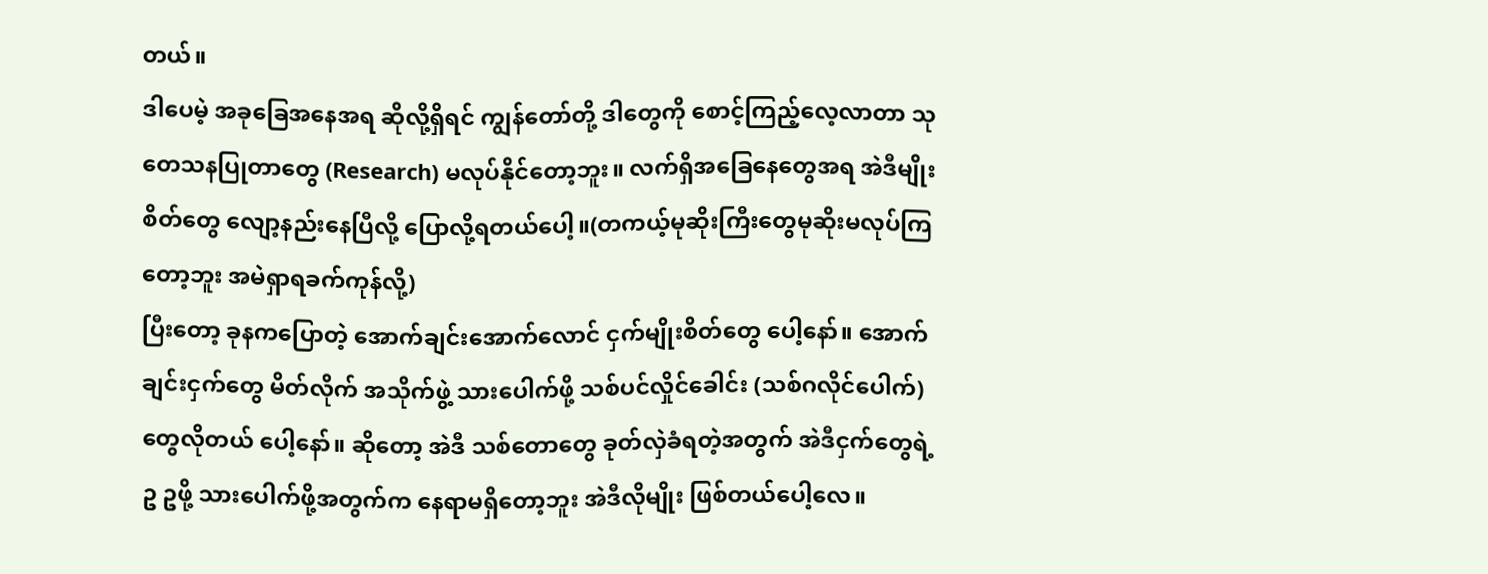တယ်။
ဒါပေမဲ့ အခုခြေအနေအရ ဆိုလို့ရှိရင် ကျွန်တော်တို့ ဒါတွေကို စောင့်ကြည့်လေ့လာတာ သုတေသနပြုတာတွေ (Research) မလုပ်နိုင်တော့ဘူး။ လက်ရှိအခြေနေတွေအရ အဲဒီမျိုးစိတ်တွေ လျော့နည်းနေပြီလို့ ပြောလို့ရတယ်ပေါ့။(တကယ့်မုဆိုးကြီးတွေမုဆိုးမလုပ်ကြတော့ဘူး အမဲရှာရခက်ကုန်လို့)
ပြီးတော့ ခုနကပြောတဲ့ အောက်ချင်းအောက်လောင် ငှက်မျိုးစိတ်တွေ ပေါ့နော်။ အောက်ချင်းငှက်တွေ မိတ်လိုက် အသိုက်ဖွဲ့ သားပေါက်ဖို့ သစ်ပင်လှိုင်ခေါင်း (သစ်ဂလိုင်ပေါက်)တွေလိုတယ် ပေါ့နော်။ ဆိုတော့ အဲဒီ သစ်တောတွေ ခုတ်လှဲခံရတဲ့အတွက် အဲဒီငှက်တွေရဲ့ ဥ ဥဖို့ သားပေါက်ဖို့အတွက်က နေရာမရှိတော့ဘူး အဲဒီလိုမျိုး ဖြစ်တယ်ပေါ့လေ။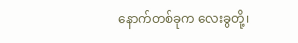နောက်တစ်ခုက လေးခွတို့၊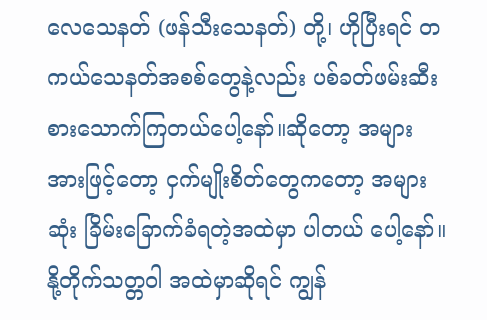လေသေနတ် (ဖန်သီးသေနတ်) တို့၊ ဟိုပြီးရင် တကယ်သေနတ်အစစ်တွေနဲ့လည်း ပစ်ခတ်ဖမ်းဆီးစားသောက်ကြတယ်ပေါ့နော်။ဆိုတော့ အများအားဖြင့်တော့ ငှက်မျိုးစိတ်တွေကတော့ အများဆုံး ခြိမ်းခြောက်ခံရတဲ့အထဲမှာ ပါတယ် ပေါ့နော်။
နို့တိုက်သတ္တဝါ အထဲမှာဆိုရင် ကျွန်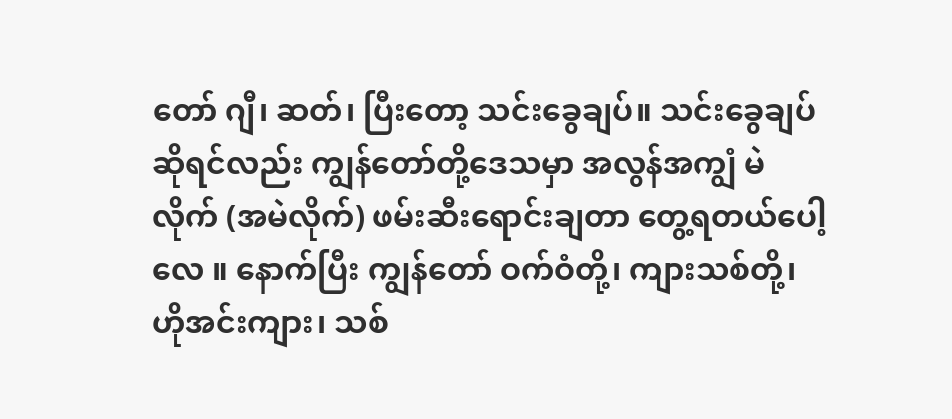တော် ဂျီ၊ ဆတ်၊ ပြီးတော့ သင်းခွေချပ်။ သင်းခွေချပ်ဆိုရင်လည်း ကျွန်တော်တို့ဒေသမှာ အလွန်အကျွံ မဲလိုက် (အမဲလိုက်) ဖမ်းဆီးရောင်းချတာ တွေ့ရတယ်ပေါ့လေ ။ နောက်ပြီး ကျွန်တော် ဝက်ဝံတို့၊ ကျားသစ်တို့၊ ဟိုအင်းကျား၊ သစ်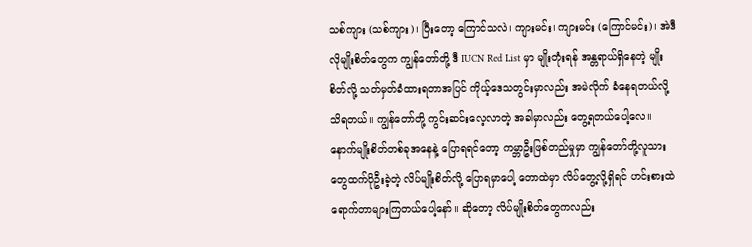သစ်ကျား (သစ်ကျား)၊ ပြီးတော့ ကြောင်သလဲ၊ ကျားမင်း၊ ကျားမင်း (ကြောင်မင်း)၊ အဲဒီလိုမျိုးစိတ်တွေက ကျွန်တော်တို့ ဒီ IUCN Red List မှာ မျိုးတုံးရန် အန္တရာယ်ရှိနေတဲ့ မျိုးစိတ်လို့ သတ်မှတ်ခံထားရတာအပြင် ကိုယ့်ဒေသတွင်းမှာလည်း အမဲလိုက် ခံနေရတယ်လို့ သိရတယ်။ ကျွန်တော်တို့ ကွင်းဆင်းလေ့လာတဲ့ အခါမှာလည်း တွေ့ရတယ်ပေါ့လေ။
နောက်မျိုးစိတ်တစ်ခုအနေနဲ့ ပြောရရင်တော့ ကမ္ဘာဦးဖြစ်တည်မှုမှာ ကျွန်တော်တို့လူသားတွေထက်ပိုဦးခဲ့တဲ့ လိပ်မျိုးစိတ်လို့ ပြောရမှာပေါ့ တောထဲမှာ လိပ်တွေ့လို့ရှိရင် ဟင်းစားထဲ ရောက်တာများကြတယ်ပေါ့နော်။ ဆိုတော့ လိပ်မျိုးစိတ်တွေကလည်း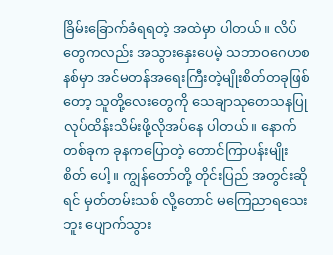ခြိမ်းခြောက်ခံရရတဲ့ အထဲမှာ ပါတယ်။ လိပ်တွေကလည်း အသွားနှေးပေမဲ့ သဘာဝဂေဟစနစ်မှာ အင်မတန်အရေးကြီးတဲ့မျိုးစိတ်တခုဖြစ်တော့ သူတို့လေးတွေကို သေချာသုတေသနပြုလုပ်ထိန်းသိမ်းဖို့လိုအပ်နေ ပါတယ်။ နောက်တစ်ခုက ခုနကပြောတဲ့ တောင်ကြာပန်းမျိုးစိတ် ပေါ့။ ကျွန်တော်တို့ တိုင်းပြည် အတွင်းဆိုရင် မှတ်တမ်းသစ် လို့တောင် မကြေညာရသေးဘူး ပျောက်သွား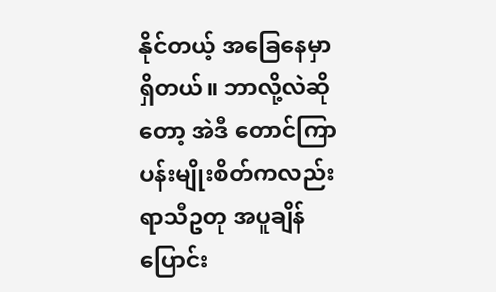နိုင်တယ့် အခြေနေမှာရှိတယ်။ ဘာလို့လဲဆိုတော့ အဲဒီ တောင်ကြာပန်းမျိုးစိတ်ကလည်း ရာသီဥတု အပူချိန်ပြောင်း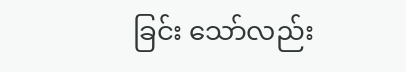ခြင်း သော်လည်း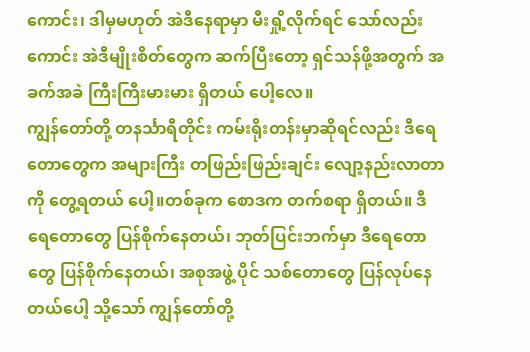ကောင်း၊ ဒါမှမဟုတ် အဲဒီနေရာမှာ မီးရှို့လိုက်ရင် သော်လည်းကောင်း အဲဒီမျိုးစိတ်တွေက ဆက်ပြီးတော့ ရှင်သန်ဖို့အတွက် အခက်အခဲ ကြီးကြီးမားမား ရှိတယ် ပေါ့လေ။
ကျွန်တော်တို့ တနင်္သာရီတိုင်း ကမ်းရိုးတန်းမှာဆိုရင်လည်း ဒီရေတောတွေက အများကြီး တဖြည်းဖြည်းချင်း လျော့နည်းလာတာကို တွေ့ရတယ် ပေါ့။တစ်ခုက စောဒက တက်စရာ ရှိတယ်။ ဒီရေတောတွေ ပြန်စိုက်နေတယ်၊ ဘုတ်ပြင်းဘက်မှာ ဒီရေတောတွေ ပြန်စိုက်နေတယ်၊ အစုအဖွဲ့ ပိုင် သစ်တောတွေ ပြန်လုပ်နေတယ်ပေါ့ သို့သော် ကျွန်တော်တို့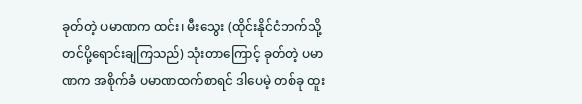ခုတ်တဲ့ ပမာဏက ထင်း၊ မီးသွေး (ထိုင်းနိုင်ငံဘက်သို့တင်ပို့ရောင်းချကြသည်) သုံးတာကြောင့် ခုတ်တဲ့ ပမာဏက အစိုက်ခံ ပမာဏထက်စာရင် ဒါပေမဲ့ တစ်ခု ထူး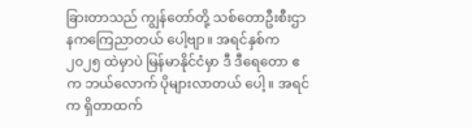ခြားတာသည် ကျွန်တော်တို့ သစ်တောဦးစီးဌာနကကြေညာတယ် ပေါ့ဗျာ။ အရင်နှစ်က ၂၀၂၅ ထဲမှာပဲ မြန်မာနိုင်ငံမှာ ဒီ ဒီရေတော ဧက ဘယ်လောက် ပိုများလာတယ် ပေါ့။ အရင်က ရှိတာထက်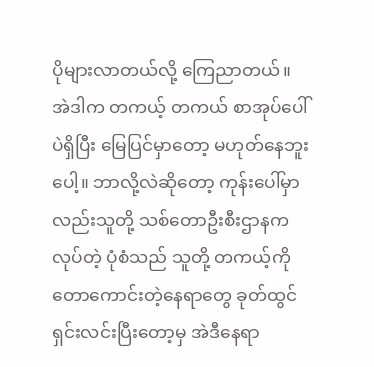ပိုများလာတယ်လို့ ကြေညာတယ်။ အဲဒါက တကယ့် တကယ် စာအုပ်ပေါ်ပဲရှိပြီး မြေပြင်မှာတော့ မဟုတ်နေဘူး ပေါ့။ ဘာလို့လဲဆိုတော့ ကုန်းပေါ်မှာလည်းသူတို့ သစ်တောဦးစီးဌာနက လုပ်တဲ့ ပုံစံသည် သူတို့ တကယ့်ကို တောကောင်းတဲ့နေရာတွေ ခုတ်ထွင်ရှင်းလင်းပြီးတော့မှ အဲဒီနေရာ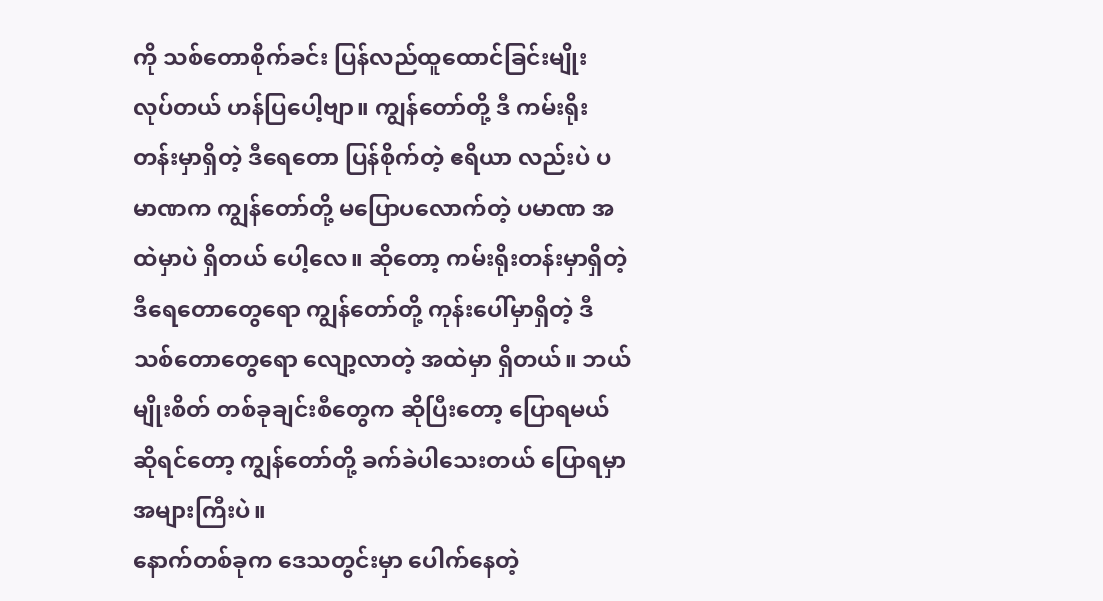ကို သစ်တောစိုက်ခင်း ပြန်လည်ထူထောင်ခြင်းမျိုး လုပ်တယ် ဟန်ပြပေါ့ဗျာ။ ကျွန်တော်တို့ ဒီ ကမ်းရိုးတန်းမှာရှိတဲ့ ဒီရေတော ပြန်စိုက်တဲ့ ဧရိယာ လည်းပဲ ပမာဏက ကျွန်တော်တို့ မပြောပလောက်တဲ့ ပမာဏ အထဲမှာပဲ ရှိတယ် ပေါ့လေ။ ဆိုတော့ ကမ်းရိုးတန်းမှာရှိတဲ့ ဒီရေတောတွေရော ကျွန်တော်တို့ ကုန်းပေါ်မှာရှိတဲ့ ဒီ သစ်တောတွေရော လျော့လာတဲ့ အထဲမှာ ရှိတယ်။ ဘယ်မျိုးစိတ် တစ်ခုချင်းစီတွေက ဆိုပြီးတော့ ပြောရမယ်ဆိုရင်တော့ ကျွန်တော်တို့ ခက်ခဲပါသေးတယ် ပြောရမှာ အများကြီးပဲ။
နောက်တစ်ခုက ဒေသတွင်းမှာ ပေါက်နေတဲ့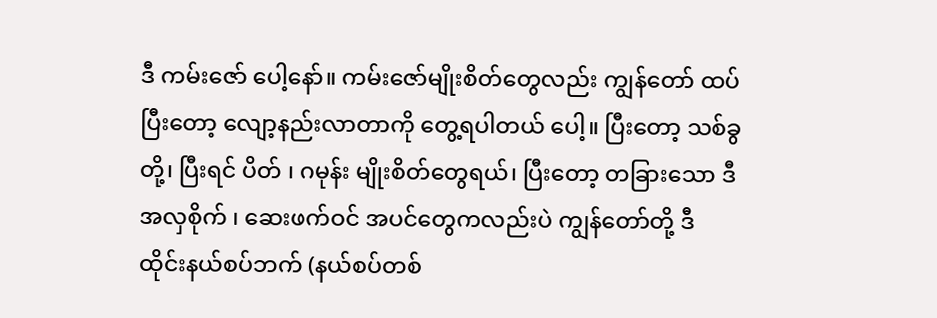ဒီ ကမ်းဇော် ပေါ့နော်။ ကမ်းဇော်မျိုးစိတ်တွေလည်း ကျွန်တော် ထပ်ပြီးတော့ လျော့နည်းလာတာကို တွေ့ရပါတယ် ပေါ့။ ပြီးတော့ သစ်ခွတို့၊ ပြီးရင် ပိတ် ၊ ဂမုန်း မျိုးစိတ်တွေရယ်၊ ပြီးတော့ တခြားသော ဒီ အလှစိုက် ၊ ဆေးဖက်ဝင် အပင်တွေကလည်းပဲ ကျွန်တော်တို့ ဒီ ထိုင်းနယ်စပ်ဘက် (နယ်စပ်တစ်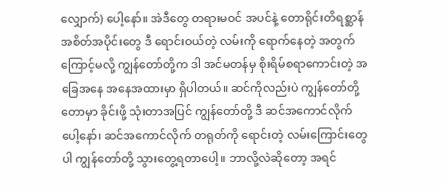လျှောက်) ပေါ့နော်။ အဲဒီတွေ တရားမဝင် အပင်နဲ့ တောရိုင်းတိရစ္ဆာန် အစိတ်အပိုင်းတွေ ဒီ ရောင်းဝယ်တဲ့ လမ်းကို ရောက်နေတဲ့ အတွက်ကြောင့်မလို့ ကျွန်တော်တို့က ဒါ အင်မတန်မှ စိုးရိမ်စရာကောင်းတဲ့ အခြေအနေ အနေအထားမှာ ရှိပါတယ်။ ဆင်ကိုလည်းပဲ ကျွန်တော်တို့ တောမှာ ခိုင်းဖို့ သုံးတာအပြင် ကျွန်တော်တို့ ဒီ ဆင်အကောင်လိုက် ပေါ့နော်၊ ဆင်အကောင်လိုက် တရုတ်ကို ရောင်းတဲ့ လမ်းကြောင်းတွေ ပါ ကျွန်တော်တို့ သွားတွေ့ရတာပေါ့။ ဘာလို့လဲဆိုတော့ အရင်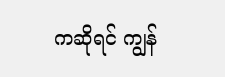ကဆိုရင် ကျွန်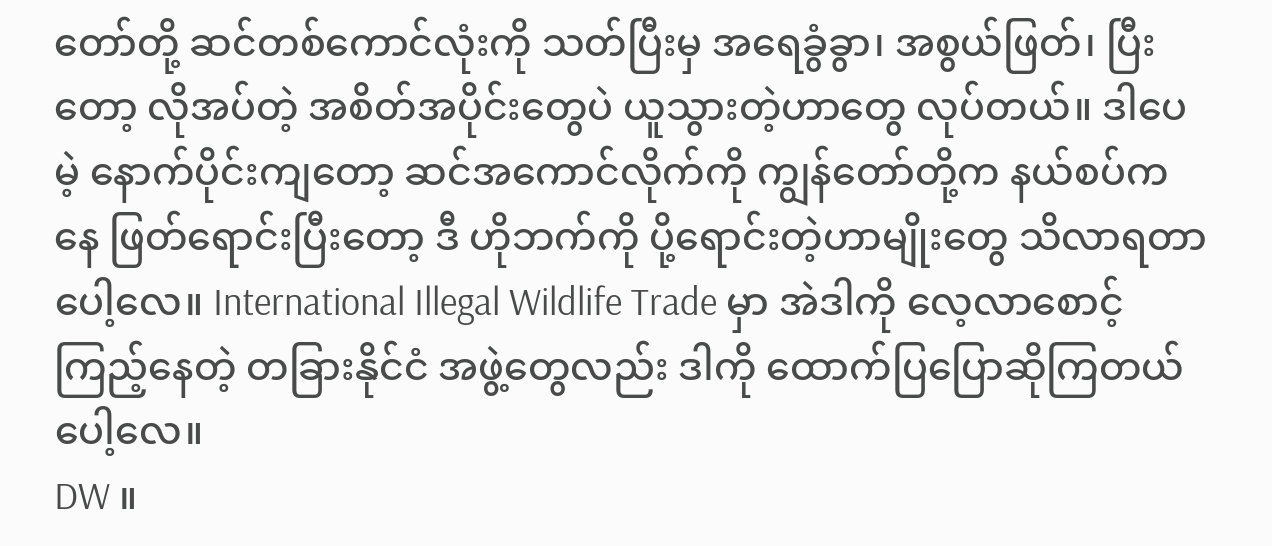တော်တို့ ဆင်တစ်ကောင်လုံးကို သတ်ပြီးမှ အရေခွံခွာ၊ အစွယ်ဖြတ်၊ ပြီးတော့ လိုအပ်တဲ့ အစိတ်အပိုင်းတွေပဲ ယူသွားတဲ့ဟာတွေ လုပ်တယ်။ ဒါပေမဲ့ နောက်ပိုင်းကျတော့ ဆင်အကောင်လိုက်ကို ကျွန်တော်တို့က နယ်စပ်ကနေ ဖြတ်ရောင်းပြီးတော့ ဒီ ဟိုဘက်ကို ပို့ရောင်းတဲ့ဟာမျိုးတွေ သိလာရတာပေါ့လေ။ International Illegal Wildlife Trade မှာ အဲဒါကို လေ့လာစောင့်ကြည့်နေတဲ့ တခြားနိုင်ငံ အဖွဲ့တွေလည်း ဒါကို ထောက်ပြပြောဆိုကြတယ် ပေါ့လေ။
DW ။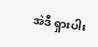အဲဒီ ရှားပါး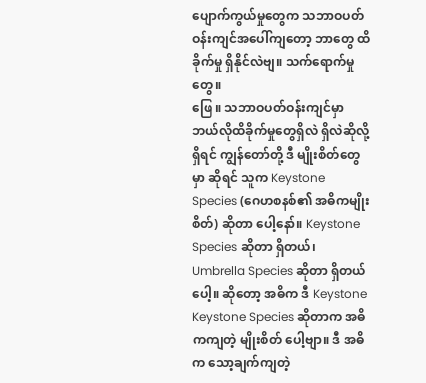ပျောက်ကွယ်မှုတွေက သဘာဝပတ်ဝန်းကျင်အပေါ်ကျတော့ ဘာတွေ ထိခိုက်မှု ရှိနိုင်လဲဗျ။ သက်ရောက်မှုတွေ။
ဖြေ ။ သဘာဝပတ်ဝန်းကျင်မှာ ဘယ်လိုထိခိုက်မှုတွေရှိလဲ ရှိလဲဆိုလို့ရှိရင် ကျွန်တော်တို့ ဒီ မျိုးစိတ်တွေမှာ ဆိုရင် သူက Keystone Species (ဂေဟစနစ်၏ အဓိကမျိုးစိတ်) ဆိုတာ ပေါ့နော်။ Keystone Species ဆိုတာ ရှိတယ်၊ Umbrella Species ဆိုတာ ရှိတယ်ပေါ့။ ဆိုတော့ အဓိက ဒီ Keystone Keystone Species ဆိုတာက အဓိကကျတဲ့ မျိုးစိတ် ပေါ့ဗျာ။ ဒီ အဓိက သော့ချက်ကျတဲ့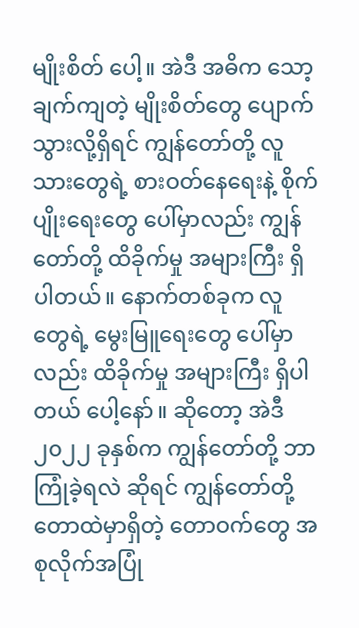မျိုးစိတ် ပေါ့။ အဲဒီ အဓိက သော့ချက်ကျတဲ့ မျိုးစိတ်တွေ ပျောက်သွားလို့ရှိရင် ကျွန်တော်တို့ လူသားတွေရဲ့ စားဝတ်နေရေးနဲ့ စိုက်ပျိုးရေးတွေ ပေါ်မှာလည်း ကျွန်တော်တို့ ထိခိုက်မှု အများကြီး ရှိပါတယ်။ နောက်တစ်ခုက လူတွေရဲ့ မွေးမြူရေးတွေ ပေါ်မှာလည်း ထိခိုက်မှု အများကြီး ရှိပါတယ် ပေါ့နော်။ ဆိုတော့ အဲဒီ ၂၀၂၂ ခုနှစ်က ကျွန်တော်တို့ ဘာကြုံခဲ့ရလဲ ဆိုရင် ကျွန်တော်တို့ တောထဲမှာရှိတဲ့ တောဝက်တွေ အစုလိုက်အပြုံ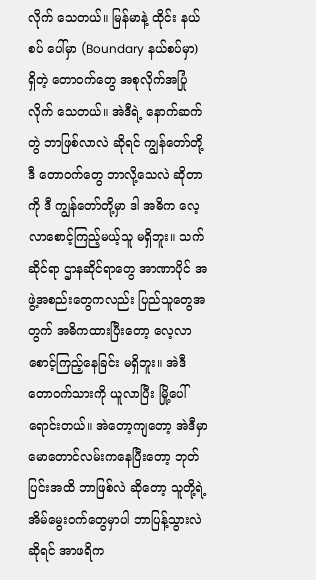လိုက် သေတယ်။ မြန်မာနဲ့ ထိုင်း နယ်စပ် ပေါ်မှာ (Boundary နယ်စပ်မှာ) ရှိတဲ့ တောဝက်တွေ အစုလိုက်အပြုံလိုက် သေတယ်။ အဲဒီရဲ့ နောက်ဆက်တွဲ ဘာဖြစ်လာလဲ ဆိုရင် ကျွန်တော်တို့ ဒီ တောဝက်တွေ ဘာလို့သေလဲ ဆိုတာကို ဒီ ကျွန်တော်တို့မှာ ဒါ အဓိက လေ့လာစောင့်ကြည့်မယ့်သူ မရှိဘူး။ သက်ဆိုင်ရာ ဌာနဆိုင်ရာတွေ အာဏာပိုင် အဖွဲ့အစည်းတွေကလည်း ပြည်သူတွေအတွက် အဓိကထားပြီးတော့ လေ့လာစောင့်ကြည့်နေခြင်း မရှိဘူး။ အဲဒီ တောဝက်သားကို ယူလာပြီး မြို့ပေါ် ရောင်းတယ်။ အဲတော့ကျတော့ အဲဒီမှာ မောတောင်လမ်းကနေပြီးတော့ ဘုတ်ပြင်းအထိ ဘာဖြစ်လဲ ဆိုတော့ သူတို့ရဲ့ အိမ်မွေးဝက်တွေမှာပါ ဘာပြန့်သွားလဲ ဆိုရင် အာဖရိက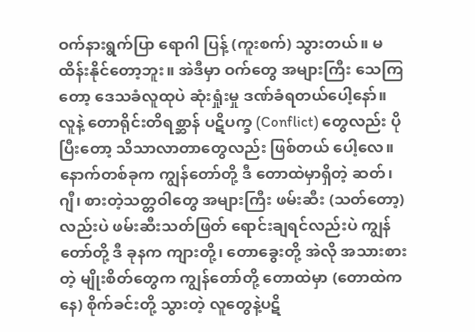ဝက်နားရွက်ပြာ ရောဂါ ပြန့် (ကူးစက်) သွားတယ်။ မထိန်းနိုင်တော့ဘူး။ အဲဒီမှာ ဝက်တွေ အများကြီး သေကြတော့ ဒေသခံလူထုပဲ ဆုံးရှုံးမှု ဒဏ်ခံရတယ်ပေါ့နော်။
လူနဲ့ တောရိုင်းတိရစ္ဆာန် ပဋိပက္ခ (Conflict) တွေလည်း ပိုပြီးတော့ သိသာလာတာတွေလည်း ဖြစ်တယ် ပေါ့လေ။နောက်တစ်ခုက ကျွန်တော်တို့ ဒီ တောထဲမှာရှိတဲ့ ဆတ်၊ ဂျီ၊ စားတဲ့သတ္တဝါတွေ အများကြီး ဖမ်းဆီး (သတ်တော့) လည်းပဲ ဖမ်းဆီးသတ်ဖြတ် ရောင်းချရင်လည်းပဲ ကျွန်တော်တို့ ဒီ ခုနက ကျားတို့၊ တောခွေးတို့ အဲလို အသားစားတဲ့ မျိုးစိတ်တွေက ကျွန်တော်တို့ တောထဲမှာ (တောထဲကနေ) စိုက်ခင်းတို့ သွားတဲ့ လူတွေနဲ့ပဋိ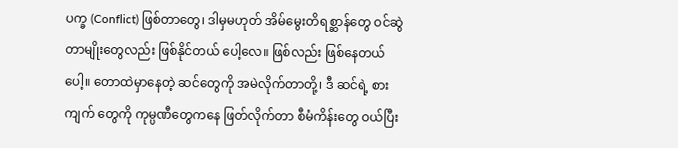ပက္ခ (Conflict) ဖြစ်တာတွေ၊ ဒါမှမဟုတ် အိမ်မွေးတိရစ္ဆာန်တွေ ဝင်ဆွဲတာမျိုးတွေလည်း ဖြစ်နိုင်တယ် ပေါ့လေ။ ဖြစ်လည်း ဖြစ်နေတယ် ပေါ့။ တောထဲမှာနေတဲ့ ဆင်တွေကို အမဲလိုက်တာတို့၊ ဒီ ဆင်ရဲ့ စားကျက် တွေကို ကုမ္ပဏီတွေကနေ ဖြတ်လိုက်တာ စီမံကိန်းတွေ ဝယ်ပြီး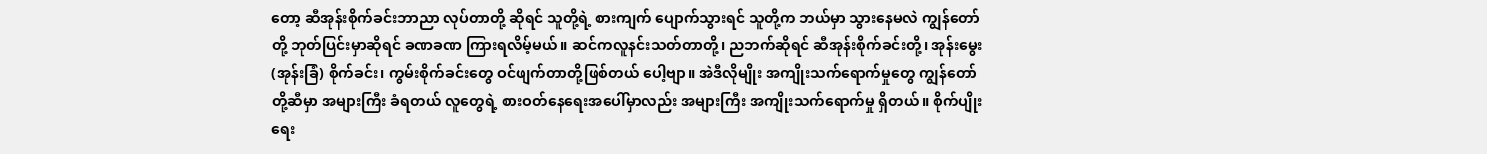တော့ ဆီအုန်းစိုက်ခင်းဘာညာ လုပ်တာတို့ ဆိုရင် သူတို့ရဲ့ စားကျက် ပျောက်သွားရင် သူတို့က ဘယ်မှာ သွားနေမလဲ ကျွန်တော်တို့ ဘုတ်ပြင်းမှာဆိုရင် ခဏခဏ ကြားရလိမ့်မယ်။ ဆင်ကလူနင်းသတ်တာတို့၊ ညဘက်ဆိုရင် ဆီအုန်းစိုက်ခင်းတို့၊ အုန်းမွေး (အုန်းခြံ) စိုက်ခင်း၊ ကွမ်းစိုက်ခင်းတွေ ဝင်ဖျက်တာတို့ဖြစ်တယ် ပေါ့ဗျာ။ အဲဒီလိုမျိုး အကျိုးသက်ရောက်မှုတွေ ကျွန်တော်တို့ဆီမှာ အများကြီး ခံရတယ် လူတွေရဲ့ စားဝတ်နေရေးအပေါ်မှာလည်း အများကြီး အကျိုးသက်ရောက်မှု ရှိတယ်။ စိုက်ပျိုးရေး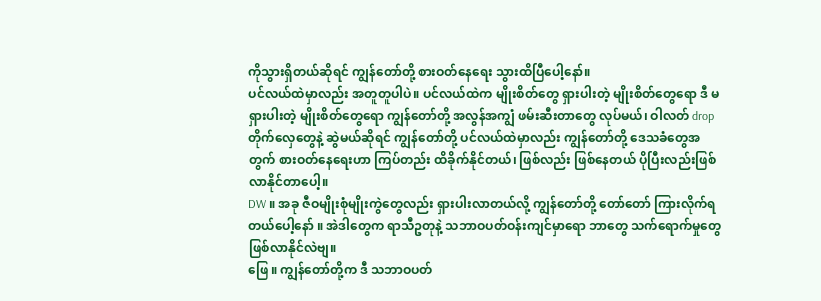ကိုသွားရှိတယ်ဆိုရင် ကျွန်တော်တို့ စားဝတ်နေရေး သွားထိပြီပေါ့နော်။
ပင်လယ်ထဲမှာလည်း အတူတူပါပဲ။ ပင်လယ်ထဲက မျိုးစိတ်တွေ ရှားပါးတဲ့ မျိုးစိတ်တွေရော ဒီ မရှားပါးတဲ့ မျိုးစိတ်တွေရော ကျွန်တော်တို့ အလွန်အကျွံ ဖမ်းဆီးတာတွေ လုပ်မယ်၊ ဝါလတ် dropတိုက်လှေတွေနဲ့ ဆွဲမယ်ဆိုရင် ကျွန်တော်တို့ ပင်လယ်ထဲမှာလည်း ကျွန်တော်တို့ ဒေသခံတွေအတွက် စားဝတ်နေရေးဟာ ကြပ်တည်း ထိခိုက်နိုင်တယ်၊ ဖြစ်လည်း ဖြစ်နေတယ် ပိုပြီးလည်းဖြစ်လာနိုင်တာပေါ့။
DW ။ အခု ဇီဝမျိုးစုံမျိုးကွဲတွေလည်း ရှားပါးလာတယ်လို့ ကျွန်တော်တို့ တော်တော် ကြားလိုက်ရတယ်ပေါ့နော် ။ အဲဒါတွေက ရာသီဥတုနဲ့ သဘာဝပတ်ဝန်းကျင်မှာရော ဘာတွေ သက်ရောက်မှုတွေ ဖြစ်လာနိုင်လဲဗျ။
ဖြေ ။ ကျွန်တော်တို့က ဒီ သဘာဝပတ်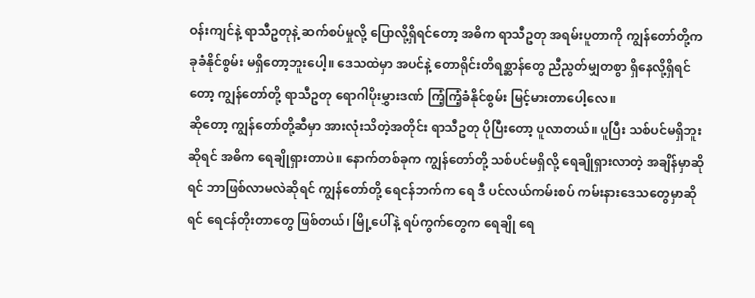ဝန်းကျင်နဲ့ ရာသီဥတုနဲ့ ဆက်စပ်မှုလို့ ပြောလို့ရှိရင်တော့ အဓိက ရာသီဥတု အရမ်းပူတာကို ကျွန်တော်တို့က ခုခံနိုင်စွမ်း မရှိတော့ဘူးပေါ့။ ဒေသထဲမှာ အပင်နဲ့ တောရိုင်းတိရစ္ဆာန်တွေ ညီညွတ်မျှတစွာ ရှိနေလို့ရှိရင်တော့ ကျွန်တော်တို့ ရာသီဥတု ရောဂါပိုးမွှားဒဏ် ကြံ့ကြံ့ခံနိုင်စွမ်း မြင့်မားတာပေါ့လေ။
ဆိုတော့ ကျွန်တော်တို့ဆီမှာ အားလုံးသိတဲ့အတိုင်း ရာသီဥတု ပိုပြီးတော့ ပူလာတယ်။ ပူပြီး သစ်ပင်မရှိဘူးဆိုရင် အဓိက ရေချိုရှားတာပဲ။ နောက်တစ်ခုက ကျွန်တော်တို့ သစ်ပင်မရှိလို့ ရေချိုရှားလာတဲ့ အချိန်မှာဆိုရင် ဘာဖြစ်လာမလဲဆိုရင် ကျွန်တော်တို့ ရေငန်ဘက်က ရေ ဒီ ပင်လယ်ကမ်းစပ် ကမ်းနားဒေသတွေမှာဆိုရင် ရေငန်တိုးတာတွေ ဖြစ်တယ်၊ မြို့ပေါ်နဲ့ ရပ်ကွက်တွေက ရေချို ရေ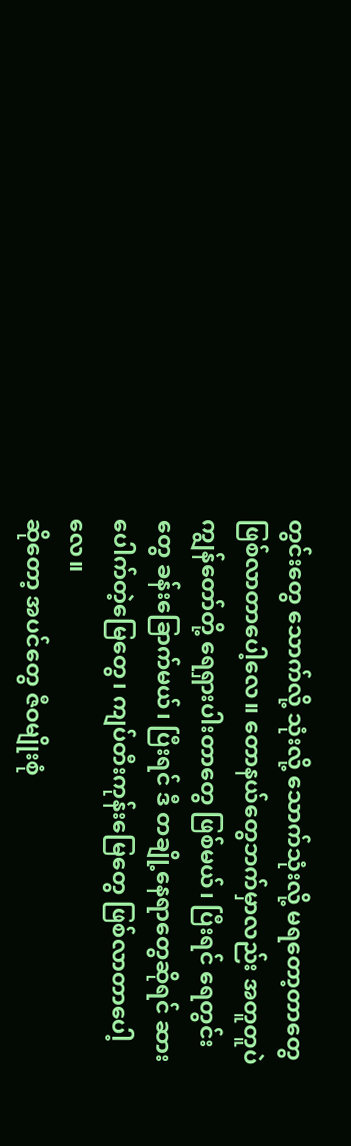တွင်းတွေ သောက်လို့ သုံးလို့ သောက်သုံးလို့ မရတော့တာတွေ ဖြစ်လာတာပေါ့လေ။ တောနယ်တွေဘက်မှာလည်း အတူတူပဲ ကျွန်တော်တို့ ရေရှားပါးတာတွေ ဖြစ်မယ်၊ ပြီးရင် ရေတွင်းတွေ ခန်းခြောက်မယ်၊ ပြီးရင် ဒီ တချို့နေရာတွေဆိုရင် ဆားပေါက်တဲ့မြေတွေ၊ ကျပ်တီးကုန်းမြေတွေ ဖြစ်လာတာပေါ့လေ။
ဆိုတော့ အပင်တွေ ဇီဝမျိုးစုံ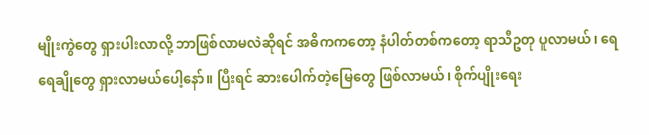မျိုးကွဲတွေ ရှားပါးလာလို့ ဘာဖြစ်လာမလဲဆိုရင် အဓိကကတော့ နံပါတ်တစ်ကတော့ ရာသီဥတု ပူလာမယ်၊ ရေ ရေချိုတွေ ရှားလာမယ်ပေါ့နော်။ ပြီးရင် ဆားပေါက်တဲ့မြေတွေ ဖြစ်လာမယ်၊ စိုက်ပျိုးရေး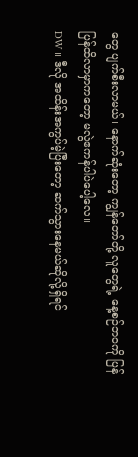တွေ ပျက်စီးလာမယ်၊ နောက်ဆုံးတော့ ကျွန်တော်တို့ လူတွေရဲ့ နေ့စဉ်ဘဝကို ပြန် ပြန်ထိလာမှာကတော့ မလွဲဧကန်ပါပဲပေါ့လေ။
DW ။ ဒီလို အထိန်းအကွပ်မဲ့ပြီးတော့ ဆက်သွားနေမယ်ဆိုလို့ရှိရင်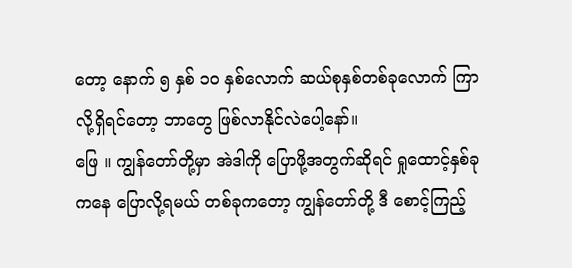တော့ နောက် ၅ နှစ် ၁၀ နှစ်လောက် ဆယ်စုနှစ်တစ်ခုလောက် ကြာလို့ရှိရင်တော့ ဘာတွေ ဖြစ်လာနိုင်လဲပေါ့နော်။
ဖြေ ။ ကျွန်တော်တို့မှာ အဲဒါကို ပြောဖို့အတွက်ဆိုရင် ရှုထောင့်နှစ်ခု ကနေ ပြောလို့ရမယ် တစ်ခုကတော့ ကျွန်တော်တို့ ဒီ စောင့်ကြည့်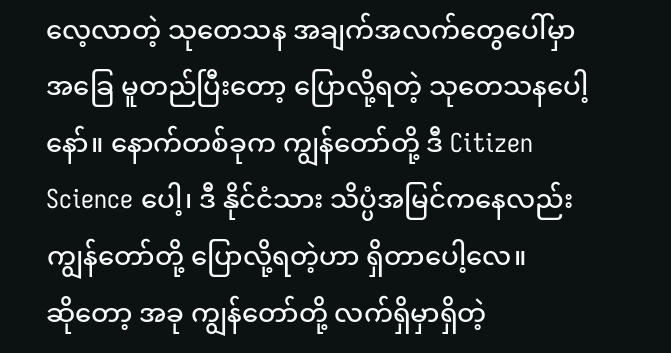လေ့လာတဲ့ သုတေသန အချက်အလက်တွေပေါ်မှာ အခြေ မူတည်ပြီးတော့ ပြောလို့ရတဲ့ သုတေသနပေါ့နော်။ နောက်တစ်ခုက ကျွန်တော်တို့ ဒီ Citizen Science ပေါ့၊ ဒီ နိုင်ငံသား သိပ္ပံအမြင်ကနေလည်း ကျွန်တော်တို့ ပြောလို့ရတဲ့ဟာ ရှိတာပေါ့လေ။
ဆိုတော့ အခု ကျွန်တော်တို့ လက်ရှိမှာရှိတဲ့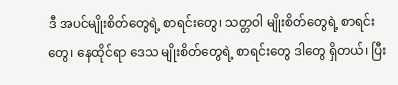ဒီ အပင်မျိုးစိတ်တွေရဲ့ စာရင်းတွေ၊ သတ္တဝါ မျိုးစိတ်တွေရဲ့ စာရင်းတွေ၊ နေထိုင်ရာ ဒေသ မျိုးစိတ်တွေရဲ့ စာရင်းတွေ ဒါတွေ ရှိတယ်၊ ပြီး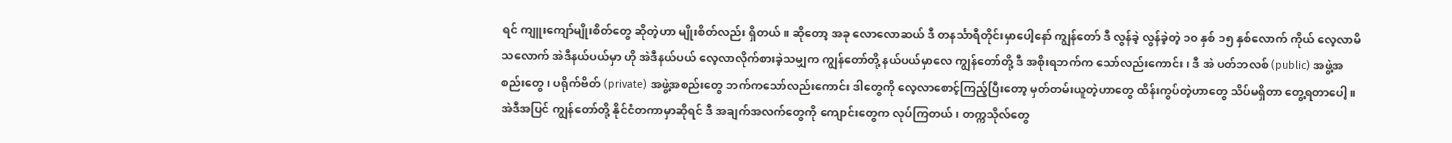ရင် ကျူးကျော်မျိုးစိတ်တွေ ဆိုတဲ့ဟာ မျိုးစိတ်လည်း ရှိတယ်။ ဆိုတော့ အခု လောလောဆယ် ဒီ တနင်္သာရီတိုင်းမှာပေါ့နော် ကျွန်တော် ဒီ လွန်ခဲ့ လွန်ခဲ့တဲ့ ၁၀ နှစ် ၁၅ နှစ်လောက် ကိုယ် လေ့လာမိသလောက် အဲဒီနယ်ပယ်မှာ ဟို အဲဒီနယ်ပယ် လေ့လာလိုက်စားခဲ့သမျှက ကျွန်တော်တို့ နယ်ပယ်မှာလေ ကျွန်တော်တို့ ဒီ အစိုးရဘက်က သော်လည်းကောင်း၊ ဒီ အဲ ပတ်ဘလစ် (public) အဖွဲ့အစည်းတွေ၊ ပရိုက်ဗိတ် (private) အဖွဲ့အစည်းတွေ ဘက်ကသော်လည်းကောင်း ဒါတွေကို လေ့လာစောင့်ကြည့်ပြီးတော့ မှတ်တမ်းယူတဲ့ဟာတွေ ထိန်းကွပ်တဲ့ဟာတွေ သိပ်မရှိတာ တွေ့ရတာပေါ့။ အဲဒီအပြင် ကျွန်တော်တို့ နိုင်ငံတကာမှာဆိုရင် ဒီ အချက်အလက်တွေကို ကျောင်းတွေက လုပ်ကြတယ်၊ တက္ကသိုလ်တွေ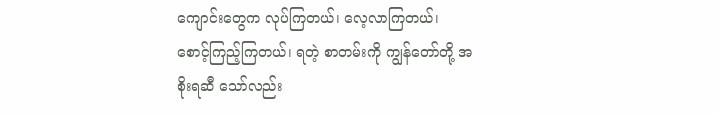ကျောင်းတွေက လုပ်ကြတယ်၊ လေ့လာကြတယ်၊ စောင့်ကြည့်ကြတယ်၊ ရတဲ့ စာတမ်းကို ကျွန်တော်တို့ အစိုးရဆီ သော်လည်း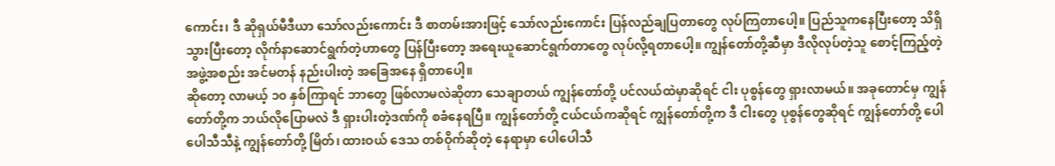ကောင်း၊ ဒီ ဆိုရှယ်မီဒီယာ သော်လည်းကောင်း ဒီ စာတမ်းအားဖြင့် သော်လည်းကောင်း ပြန်လည်ချပြတာတွေ လုပ်ကြတာပေါ့။ ပြည်သူကနေပြီးတော့ သိရှိသွားပြီးတော့ လိုက်နာဆောင်ရွက်တဲ့ဟာတွေ ပြန်ပြီးတော့ အရေးယူဆောင်ရွက်တာတွေ လုပ်လို့ရတာပေါ့။ ကျွန်တော်တို့ဆီမှာ ဒီလိုလုပ်တဲ့သူ စောင့်ကြည့်တဲ့အဖွဲ့အစည်း အင်မတန် နည်းပါးတဲ့ အခြေအနေ ရှိတာပေါ့။
ဆိုတော့ လာမယ့် ၁၀ နှစ်ကြာရင် ဘာတွေ ဖြစ်လာမလဲဆိုတာ သေချာတယ် ကျွန်တော်တို့ ပင်လယ်ထဲမှာဆိုရင် ငါး ပုစွန်တွေ ရှားလာမယ်။ အခုတောင်မှ ကျွန်တော်တို့က ဘယ်လိုပြောမလဲ ဒီ ရှားပါးတဲ့ဒဏ်ကို စခံနေရပြီ။ ကျွန်တော်တို့ ငယ်ငယ်ကဆိုရင် ကျွန်တော်တို့က ဒီ ငါးတွေ ပုစွန်တွေဆိုရင် ကျွန်တော်တို့ ပေါပေါသီသီနဲ့ ကျွန်တော်တို့ မြိတ်၊ ထားဝယ် ဒေသ တစ်ဝိုက်ဆိုတဲ့ နေရာမှာ ပေါပေါသီ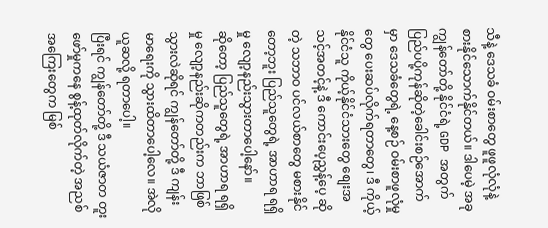သီနဲ့ ဒေသခံ ဝမ်းစာတွေ ဖူဖူလုံလုံနဲ့ စားနိုင်သောက်နိုင်တယ်။ ဒါပေမဲ့ အခု ကျွန်တော်တို့ နိုင်ငံရဲ့ GDP အတွက်ပြည်ပပို့ကုန်ဆိုတဲ့ခေါင်းစဉ်အောက်မှာ ဒေသခံတွေရဲ့ နေ့စဉ် ဝမ်းစာဖူလုံမှုတွေ ပေးဆပ်လိုက်ရတာတွေ၊ ဒီ ကိုယ့်နိုင်ငံသူ ကိုယ့်နိုင်ငံသားတွေ စျေးအသင့်အတင့်နဲ့ ဒီ ကောင်းပေ့ညွှန့်ပေ့ ဆိုတဲ့ သဘာဝ ပင်လယ်စာတွေ မစားနိုင်တော့ဘူး ပြည်သူတွေရဲ့ အာဟာရ ရရှိမှု လျော့နည်းသွားတာပေါ့နော်။
ဆိုတော့ ပြည်သူတွေရဲ့ အာဟာရ ရရှိမှု လျော့နည်းဆိုကတည်းက ဘာဖြစ်သွားလဲဆိုရင် ကျွန်တော်တို့ ဒီ ကျန်းမာရေးကို သွားထိတာပေါ့လေ။ အဲလို ယူဆလို့ ရတာပေါ့။
ပြီးရင် ကျွန်တော်တို့ ဒီ သယံဇာတ တူးဖော်မှုကနေ စွန့်ထုတ်လိုက်တဲ့ အညစ်အကြေးတွေက မြစ်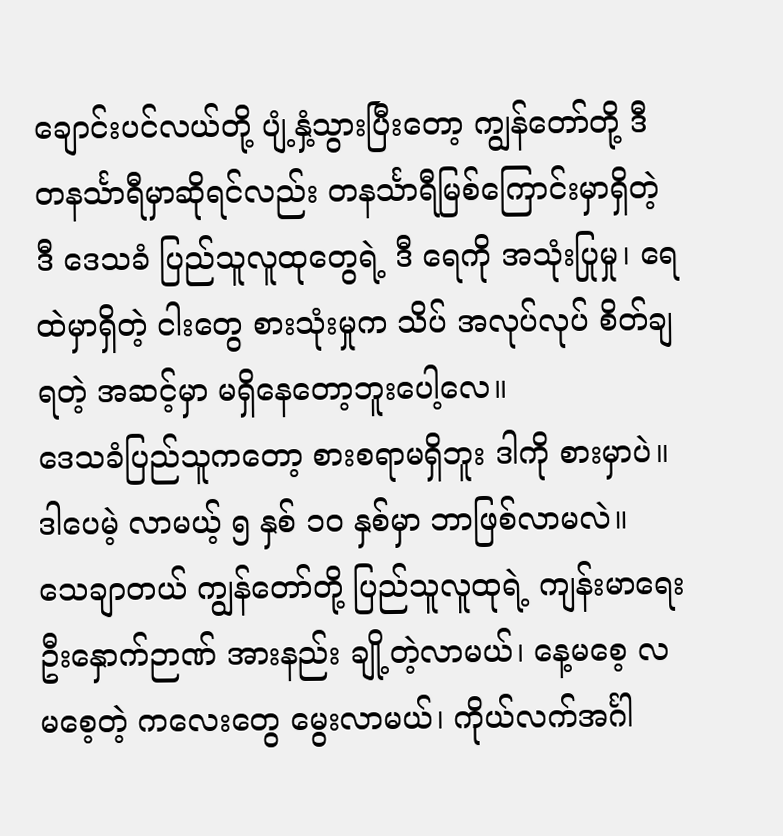ချောင်းပင်လယ်တို့ ပျံ့နှံ့သွားပြီးတော့ ကျွန်တော်တို့ ဒီ တနင်္သာရီမှာဆိုရင်လည်း တနင်္သာရီမြစ်ကြောင်းမှာရှိတဲ့ ဒီ ဒေသခံ ပြည်သူလူထုတွေရဲ့ ဒီ ရေကို အသုံးပြုမှု၊ ရေထဲမှာရှိတဲ့ ငါးတွေ စားသုံးမှုက သိပ် အလုပ်လုပ် စိတ်ချရတဲ့ အဆင့်မှာ မရှိနေတော့ဘူးပေါ့လေ။
ဒေသခံပြည်သူကတော့ စားစရာမရှိဘူး ဒါကို စားမှာပဲ။ ဒါပေမဲ့ လာမယ့် ၅ နှစ် ၁၀ နှစ်မှာ ဘာဖြစ်လာမလဲ။ သေချာတယ် ကျွန်တော်တို့ ပြည်သူလူထုရဲ့ ကျန်းမာရေး ဦးနှောက်ဉာဏ် အားနည်း ချို့တဲ့လာမယ်၊ နေ့မစေ့ လမစေ့တဲ့ ကလေးတွေ မွေးလာမယ်၊ ကိုယ်လက်အင်္ဂါ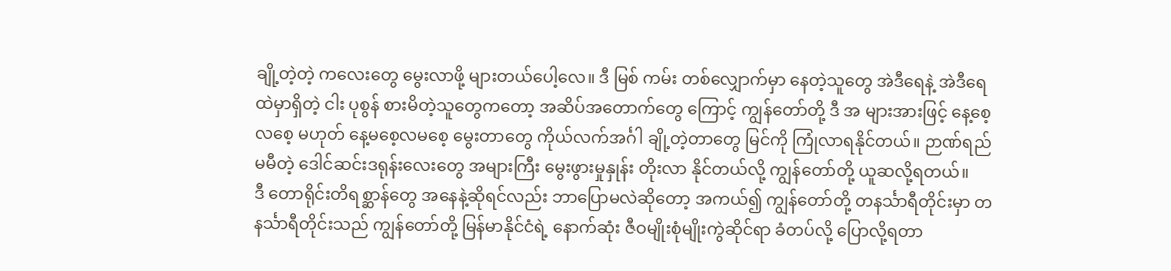ချို့တဲ့တဲ့ ကလေးတွေ မွေးလာဖို့ များတယ်ပေါ့လေ။ ဒီ မြစ် ကမ်း တစ်လျှောက်မှာ နေတဲ့သူတွေ အဲဒီရေနဲ့ အဲဒီရေထဲမှာရှိတဲ့ ငါး ပုစွန် စားမိတဲ့သူတွေကတော့ အဆိပ်အတောက်တွေ ကြောင့် ကျွန်တော်တို့ ဒီ အ များအားဖြင့် နေ့စေ့လစေ့ မဟုတ် နေ့မစေ့လမစေ့ မွေးတာတွေ ကိုယ်လက်အင်္ဂါ ချို့တဲ့တာတွေ မြင်ကို ကြုံလာရနိုင်တယ်။ ဉာဏ်ရည်မမီတဲ့ ဒေါင်ဆင်းဒရုန်းလေးတွေ အများကြီး မွေးဖွားမှုနှုန်း တိုးလာ နိုင်တယ်လို့ ကျွန်တော်တို့ ယူဆလို့ရတယ်။
ဒီ တောရိုင်းတိရစ္ဆာန်တွေ အနေနဲ့ဆိုရင်လည်း ဘာပြောမလဲဆိုတော့ အကယ်၍ ကျွန်တော်တို့ တနင်္သာရီတိုင်းမှာ တနင်္သာရီတိုင်းသည် ကျွန်တော်တို့ မြန်မာနိုင်ငံရဲ့ နောက်ဆုံး ဇီဝမျိုးစုံမျိုးကွဲဆိုင်ရာ ခံတပ်လို့ ပြောလို့ရတာ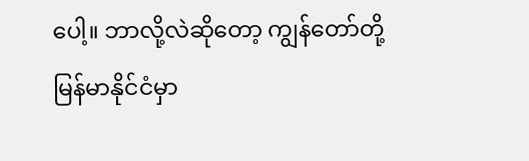ပေါ့။ ဘာလို့လဲဆိုတော့ ကျွန်တော်တို့ မြန်မာနိုင်ငံမှာ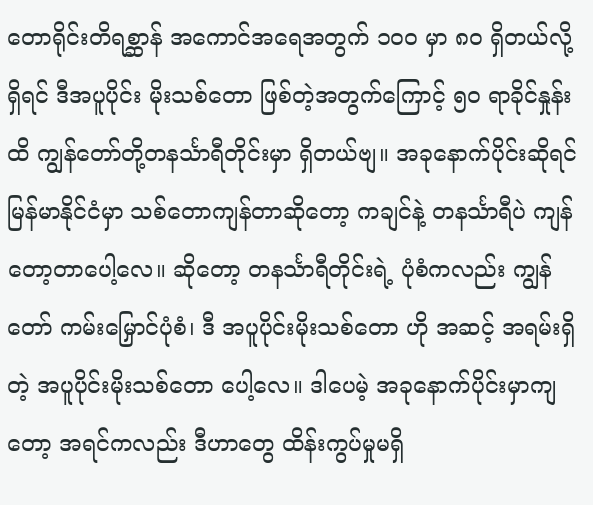တောရိုင်းတိရစ္ဆာန် အကောင်အရေအတွက် ၁၀၀ မှာ ၈၀ ရှိတယ်လို့ရှိရင် ဒီအပူပိုင်း မိုးသစ်တော ဖြစ်တဲ့အတွက်ကြောင့် ၅၀ ရာခိုင်နှုန်းထိ ကျွန်တော်တို့တနင်္သာရီတိုင်းမှာ ရှိတယ်ဗျ။ အခုနောက်ပိုင်းဆိုရင် မြန်မာနိုင်ငံမှာ သစ်တောကျန်တာဆိုတော့ ကချင်နဲ့ တနင်္သာရီပဲ ကျန်တော့တာပေါ့လေ။ ဆိုတော့ တနင်္သာရီတိုင်းရဲ့ ပုံစံကလည်း ကျွန်တော် ကမ်းမြှောင်ပုံစံ၊ ဒီ အပူပိုင်းမိုးသစ်တော ဟို အဆင့် အရမ်းရှိတဲ့ အပူပိုင်းမိုးသစ်တော ပေါ့လေ။ ဒါပေမဲ့ အခုနောက်ပိုင်းမှာကျတော့ အရင်ကလည်း ဒီဟာတွေ ထိန်းကွပ်မှုမရှိ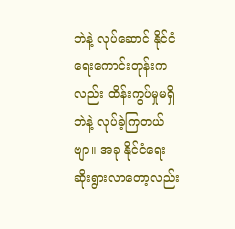ဘဲနဲ့ လုပ်ဆောင် နိုင်ငံရေးကောင်းတုန်းကလည်း ထိန်းကွပ်မှုမရှိဘဲနဲ့ လုပ်ခဲ့ကြတယ်ဗျာ။ အခု နိုင်ငံရေး ဆိုးရွားလာတော့လည်း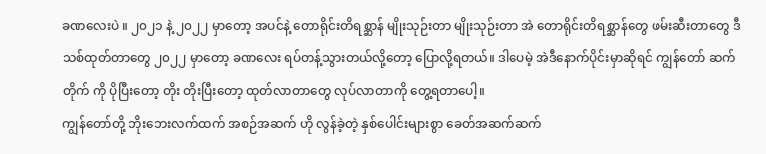ခဏလေးပဲ ။ ၂၀၂၁ နဲ့ ၂၀၂၂ မှာတော့ အပင်နဲ့ တောရိုင်းတိရစ္ဆာန် မျိုးသုဉ်းတာ မျိုးသုဉ်းတာ အဲ တောရိုင်းတိရစ္ဆာန်တွေ ဖမ်းဆီးတာတွေ ဒီ သစ်ထုတ်တာတွေ ၂၀၂၂ မှာတော့ ခဏလေး ရပ်တန့်သွားတယ်လို့တော့ ပြောလို့ရတယ်။ ဒါပေမဲ့ အဲဒီနောက်ပိုင်းမှာဆိုရင် ကျွန်တော် ဆက်တိုက် ကို ပိုပြီးတော့ တိုး တိုးပြီးတော့ ထုတ်လာတာတွေ လုပ်လာတာကို တွေ့ရတာပေါ့။
ကျွန်တော်တို့ ဘိုးဘေးလက်ထက် အစဉ်အဆက် ဟို လွန်ခဲ့တဲ့ နှစ်ပေါင်းများစွာ ခေတ်အဆက်ဆက်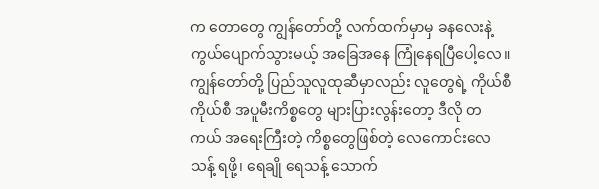က တောတွေ ကျွန်တော်တို့ လက်ထက်မှာမှ ခနလေးနဲ့ ကွယ်ပျောက်သွားမယ့် အခြေအနေ ကြုံနေရပြီပေါ့လေ။ ကျွန်တော်တို့ ပြည်သူလူထုဆီမှာလည်း လူတွေရဲ့ ကိုယ်စီကိုယ်စီ အပူမီးကိစ္စတွေ များပြားလွန်းတော့ ဒီလို တကယ် အရေးကြီးတဲ့ ကိစ္စတွေဖြစ်တဲ့ လေကောင်းလေသန့် ရဖို့၊ ရေချို ရေသန့် သောက်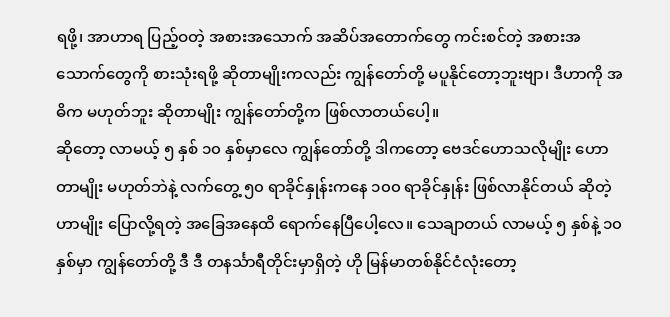ရဖို့၊ အာဟာရ ပြည့်ဝတဲ့ အစားအသောက် အဆိပ်အတောက်တွေ ကင်းစင်တဲ့ အစားအသောက်တွေကို စားသုံးရဖို့ ဆိုတာမျိုးကလည်း ကျွန်တော်တို့ မပူနိုင်တော့ဘူးဗျာ၊ ဒီဟာကို အဓိက မဟုတ်ဘူး ဆိုတာမျိုး ကျွန်တော်တို့က ဖြစ်လာတယ်ပေါ့။
ဆိုတော့ လာမယ့် ၅ နှစ် ၁၀ နှစ်မှာလေ ကျွန်တော်တို့ ဒါကတော့ ဗေဒင်ဟောသလိုမျိုး ဟောတာမျိုး မဟုတ်ဘဲနဲ့ လက်တွေ့ ၅၀ ရာခိုင်နှုန်းကနေ ၁၀၀ ရာခိုင်နှုန်း ဖြစ်လာနိုင်တယ် ဆိုတဲ့ဟာမျိုး ပြောလို့ရတဲ့ အခြေအနေထိ ရောက်နေပြီပေါ့လေ။ သေချာတယ် လာမယ့် ၅ နှစ်နဲ့ ၁၀ နှစ်မှာ ကျွန်တော်တို့ ဒီ ဒီ တနင်္သာရီတိုင်းမှာရှိတဲ့ ဟို မြန်မာတစ်နိုင်ငံလုံးတော့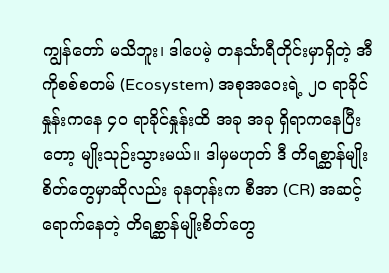ကျွန်တော် မသိဘူး၊ ဒါပေမဲ့ တနင်္သာရီတိုင်းမှာရှိတဲ့ အီကိုစစ်စတမ် (Ecosystem) အစုအဝေးရဲ့ ၂၀ ရာခိုင်နှုန်းကနေ ၄၀ ရာခိုင်နှုန်းထိ အခု အခု ရှိရာကနေပြီးတော့ မျိုးသုဉ်းသွားမယ်။ ဒါမှမဟုတ် ဒီ တိရစ္ဆာန်မျိုးစိတ်တွေမှာဆိုလည်း ခုနတုန်းက စီအာ (CR) အဆင့် ရောက်နေတဲ့ တိရစ္ဆာန်မျိုးစိတ်တွေ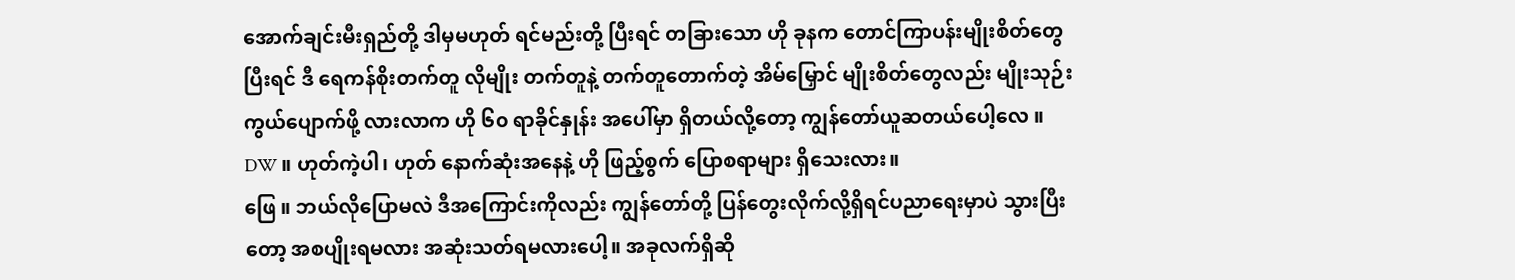အောက်ချင်းမီးရှည်တို့ ဒါမှမဟုတ် ရင်မည်းတို့ ပြီးရင် တခြားသော ဟို ခုနက တောင်ကြာပန်းမျိုးစိတ်တွေ ပြီးရင် ဒီ ရေကန်စိုးတက်တူ လိုမျိုး တက်တူနဲ့ တက်တူတောက်တဲ့ အိမ်မြှောင် မျိုးစိတ်တွေလည်း မျိုးသုဉ်း ကွယ်ပျောက်ဖို့ လားလာက ဟို ၆၀ ရာခိုင်နှုန်း အပေါ်မှာ ရှိတယ်လို့တော့ ကျွန်တော်ယူဆတယ်ပေါ့လေ ။
DW ။ ဟုတ်ကဲ့ပါ၊ ဟုတ် နောက်ဆုံးအနေနဲ့ ဟို ဖြည့်စွက် ပြောစရာများ ရှိသေးလား။
ဖြေ ။ ဘယ်လိုပြောမလဲ ဒီအကြောင်းကိုလည်း ကျွန်တော်တို့ ပြန်တွေးလိုက်လို့ရှိရင်ပညာရေးမှာပဲ သွားပြီးတော့ အစပျိုးရမလား အဆုံးသတ်ရမလားပေါ့။ အခုလက်ရှိဆို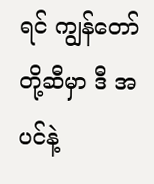ရင် ကျွန်တော်တို့ဆီမှာ ဒီ အပင်နဲ့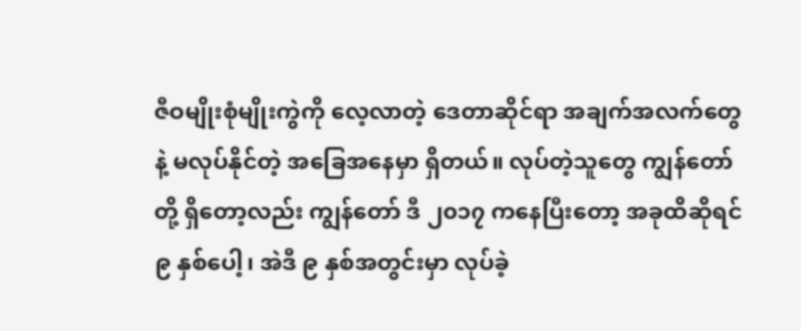ဇီဝမျိုးစုံမျိုးကွဲကို လေ့လာတဲ့ ဒေတာဆိုင်ရာ အချက်အလက်တွေနဲ့ မလုပ်နိုင်တဲ့ အခြေအနေမှာ ရှိတယ်။ လုပ်တဲ့သူတွေ ကျွန်တော်တို့ ရှိတော့လည်း ကျွန်တော် ဒီ ၂၀၁၇ ကနေပြီးတော့ အခုထိဆိုရင် ၉ နှစ်ပေါ့၊ အဲဒီ ၉ နှစ်အတွင်းမှာ လုပ်ခဲ့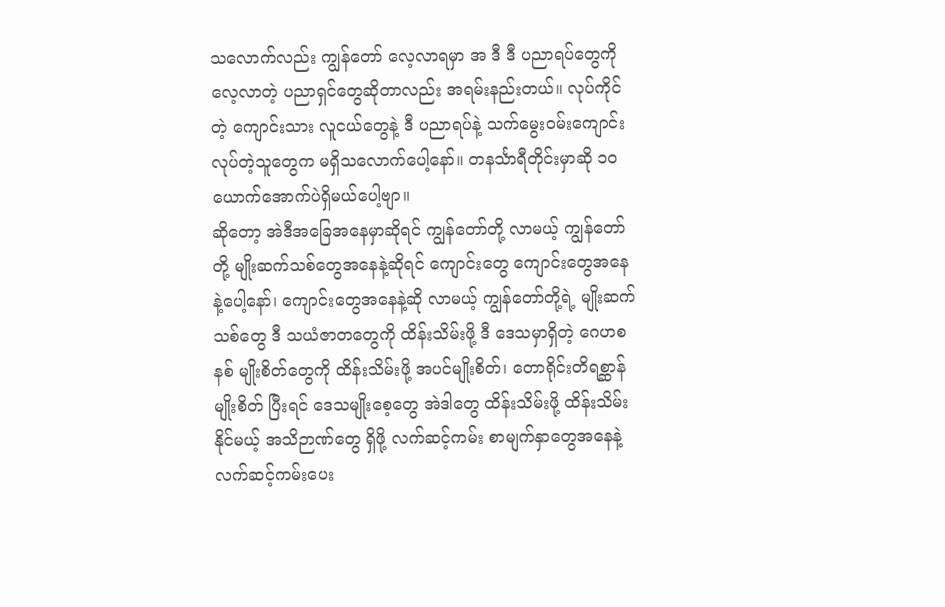သလောက်လည်း ကျွန်တော် လေ့လာရမှာ အ ဒီ ဒီ ပညာရပ်တွေကို လေ့လာတဲ့ ပညာရှင်တွေဆိုတာလည်း အရမ်းနည်းတယ်။ လုပ်ကိုင်တဲ့ ကျောင်းသား လူငယ်တွေနဲ့ ဒီ ပညာရပ်နဲ့ သက်မွေးဝမ်းကျောင်း လုပ်တဲ့သူတွေက မရှိသလောက်ပေါ့နော်။ တနင်္သာရီတိုင်းမှာဆို ၁၀ ယောက်အောက်ပဲရှိမယ်ပေါ့ဗျာ။
ဆိုတော့ အဲဒီအခြေအနေမှာဆိုရင် ကျွန်တော်တို့ လာမယ့် ကျွန်တော်တို့ မျိုးဆက်သစ်တွေအနေနဲ့ဆိုရင် ကျောင်းတွေ ကျောင်းတွေအနေနဲ့ပေါ့နော်၊ ကျောင်းတွေအနေနဲ့ဆို လာမယ့် ကျွန်တော်တို့ရဲ့ မျိုးဆက်သစ်တွေ ဒီ သယံဇာတတွေကို ထိန်းသိမ်းဖို့ ဒီ ဒေသမှာရှိတဲ့ ဂေဟစနစ် မျိုးစိတ်တွေကို ထိန်းသိမ်းဖို့ အပင်မျိုးစိတ်၊ တောရိုင်းတိရစ္ဆာန် မျိုးစိတ် ပြီးရင် ဒေသမျိုးစေ့တွေ အဲဒါတွေ ထိန်းသိမ်းဖို့ ထိန်းသိမ်း နိုင်မယ့် အသိဉာဏ်တွေ ရှိဖို့ လက်ဆင့်ကမ်း စာမျက်နှာတွေအနေနဲ့ လက်ဆင့်ကမ်းပေး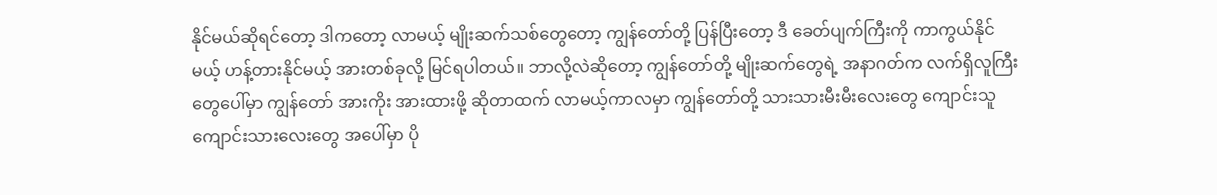နိုင်မယ်ဆိုရင်တော့ ဒါကတော့ လာမယ့် မျိုးဆက်သစ်တွေတော့ ကျွန်တော်တို့ ပြန်ပြီးတော့ ဒီ ခေတ်ပျက်ကြီးကို ကာကွယ်နိုင်မယ့် ဟန့်တားနိုင်မယ့် အားတစ်ခုလို့ မြင်ရပါတယ်။ ဘာလို့လဲဆိုတော့ ကျွန်တော်တို့ မျိုးဆက်တွေရဲ့ အနာဂတ်က လက်ရှိလူကြီးတွေပေါ်မှာ ကျွန်တော် အားကိုး အားထားဖို့ ဆိုတာထက် လာမယ့်ကာလမှာ ကျွန်တော်တို့ သားသားမီးမီးလေးတွေ ကျောင်းသူကျောင်းသားလေးတွေ အပေါ်မှာ ပို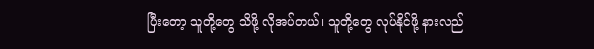ပြီးတော့ သူတို့တွေ သိဖို့ လိုအပ်တယ်၊ သူတို့တွေ လုပ်နိုင်ဖို့ နားလည်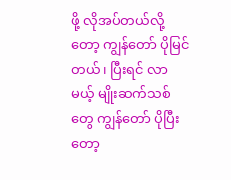ဖို့ လိုအပ်တယ်လို့တော့ ကျွန်တော် ပိုမြင်တယ်၊ ပြီးရင် လာမယ့် မျိုးဆက်သစ်တွေ ကျွန်တော် ပိုပြီးတော့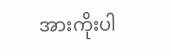အားကိုးပါ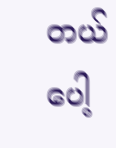တယ်ပေါ့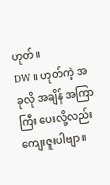ဟုတ်။
DW ။ ဟုတ်ကဲ့ အခုလို အချိန် အကြာကြီး ပေးလို့လည်း ကျေးဇူးပါဗျာ။